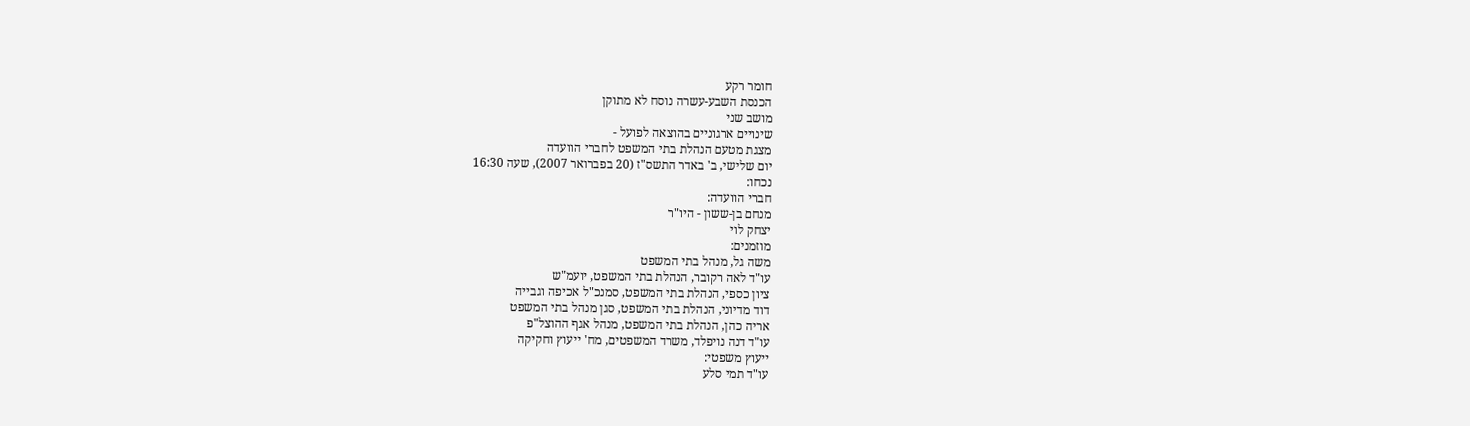חומר רקע
הכנסת השבע-עשרה נוסח לא מתוקן
מושב שני
שינויים ארגוניים בהוצאה לפועל -
מצגת מטעם הנהלת בתי המשפט לחברי הוועדה
יום שלישי, ב' באדר התשס"ז (20 בפברואר 2007), שעה 16:30
נכחו:
חברי הוועדה:
מנחם בן-ששון - היו"ר
יצחק לוי
מוזמנים:
משה גל, מנהל בתי המשפט
עו"ד לאה רקובר, הנהלת בתי המשפט, יועמ"ש
ציון כספי, הנהלת בתי המשפט, סמנכ"ל אכיפה וגבייה
דוד מדיוני, הנהלת בתי המשפט, סגן מנהל בתי המשפט
אריה כהן, הנהלת בתי המשפט, מנהל אגף ההוצל"פ
עו"ד דנה נויפלד, משרד המשפטים, מח' ייעוץ וחקיקה
ייעוץ משפטי:
עו"ד תמי סלע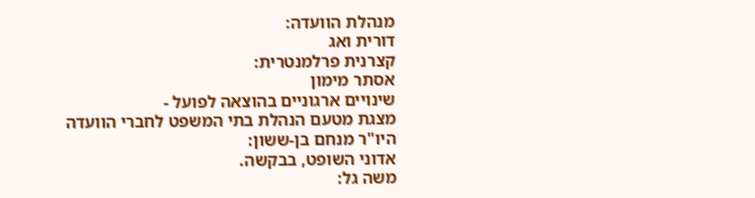מנהלת הוועדה:
דורית ואג
קצרנית פרלמנטרית:
אסתר מימון
שינויים ארגוניים בהוצאה לפועל -
מצגת מטעם הנהלת בתי המשפט לחברי הוועדה
היו"ר מנחם בן-ששון:
אדוני השופט, בבקשה.
משה גל: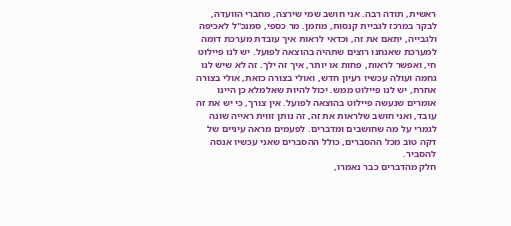ראשית, תודה רבה. אני חושב שמי שירצה, מחברי הוועדה, לבקר במרכז לגביית קנסות, מוזמן. מר כספי, סמנכ"ל לאכיפה ולגבייה, יתאם את זה, וכדאי לראות איך עובדת מערכת דומה למערכת שאנחנו רוצים שתהיה בהוצאה לפועל. יש לנו פיילוט חי, ואפשר לראות, פחות או יותר, איך זה ילך. זה לא שיש לנו גחמה ועולה עכשיו רעיון חדש, ואולי בצורה כזאת, אולי בצורה אחרת, יש לנו פיילוט ממש. יכול להיות שאלמלא כן היינו אומרים שנעשה פיילוט בהוצאה לפועל. אין צורך, כי יש את זה עובד, ואני חושב שלראות את זה, זה נותן זווית ראייה שונה לגמרי על מה שחושבים ומדברים. לפעמים מראה עיניים של דקה טוב מכל ההסברים, כולל ההסברים שאני עכשיו אנסה להסביר.
חלק מהדברים כבר נאמרו,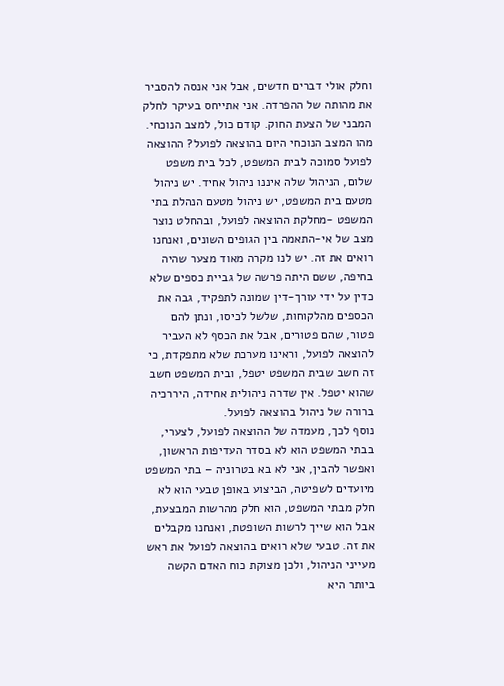וחלק אולי דברים חדשים, אבל אני אנסה להסביר את מהותה של ההפרדה. אני אתייחס בעיקר לחלק המבני של הצעת החוק. קודם כול, למצב הנוכחי. מהו המצב הנוכחי היום בהוצאה לפועל? ההוצאה לפועל סמוכה לבית המשפט, לכל בית משפט שלום, הניהול שלה איננו ניהול אחיד. יש ניהול מטעם בית המשפט, יש ניהול מטעם הנהלת בתי המשפט -מחלקת ההוצאה לפועל, ובהחלט נוצר מצב של אי-התאמה בין הגופים השונים, ואנחנו רואים את זה. יש לנו מקרה מאוד מצער שהיה בחיפה, ששם היתה פרשה של גביית כספים שלא כדין על ידי עורך-דין שמונה לתפקיד, גבה את הכספים מהלקוחות, שלשל לכיסו, ונתן להם פטור, שהם פטורים, אבל את הכסף לא העביר להוצאה לפועל, וראינו מערכת שלא מתפקדת, כי זה חשב שבית המשפט יטפל, ובית המשפט חשב שהוא יטפל. אין שדרה ניהולית אחידה, היררכיה ברורה של ניהול בהוצאה לפועל.
נוסף לכך, מעמדה של ההוצאה לפועל, לצערי, בבתי המשפט הוא לא בסדר העדיפות הראשון, ואפשר להבין, אני לא בא בטרוניה – בתי המשפט מיועדים לשפיטה, הביצוע באופן טבעי הוא לא חלק מבתי המשפט, הוא חלק מהרשות המבצעת, אבל הוא שייך לרשות השופטת, ואנחנו מקבלים את זה. טבעי שלא רואים בהוצאה לפועל את ראש מעייני הניהול, ולכן מצוקת כוח האדם הקשה ביותר היא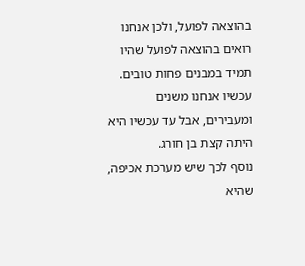בהוצאה לפועל, ולכן אנחנו רואים בהוצאה לפועל שהיו תמיד במבנים פחות טובים. עכשיו אנחנו משנים ומעבירים, אבל עד עכשיו היא היתה קצת בן חורג.
נוסף לכך שיש מערכת אכיפה, שהיא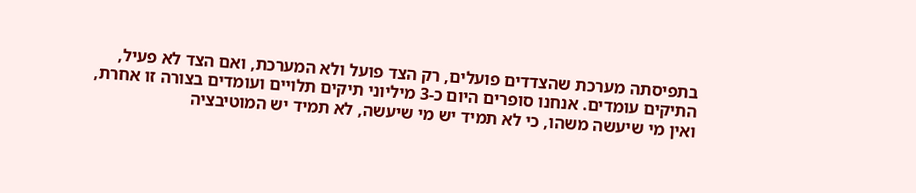בתפיסתה מערכת שהצדדים פועלים, רק הצד פועל ולא המערכת, ואם הצד לא פעיל, התיקים עומדים. אנחנו סופרים היום כ-3 מיליוני תיקים תלויים ועומדים בצורה זו אחרת, ואין מי שיעשה משהו, כי לא תמיד יש מי שיעשה, לא תמיד יש המוטיבציה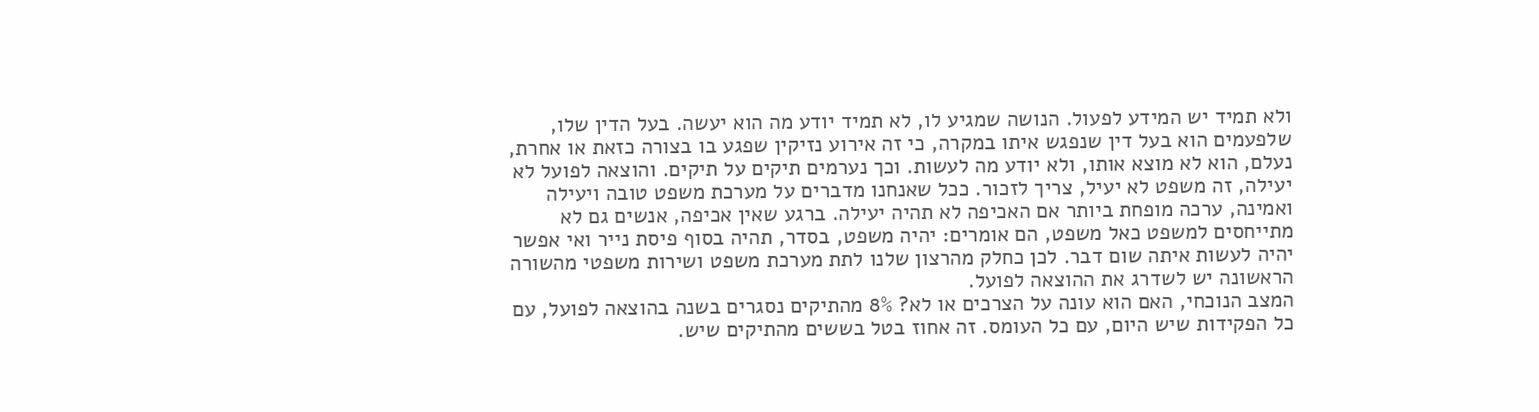ולא תמיד יש המידע לפעול. הנושה שמגיע לו, לא תמיד יודע מה הוא יעשה. בעל הדין שלו, שלפעמים הוא בעל דין שנפגש איתו במקרה, כי זה אירוע נזיקין שפגע בו בצורה כזאת או אחרת, נעלם, הוא לא מוצא אותו, ולא יודע מה לעשות. וכך נערמים תיקים על תיקים. והוצאה לפועל לא יעילה, זה משפט לא יעיל, צריך לזכור. ככל שאנחנו מדברים על מערכת משפט טובה ויעילה ואמינה, ערכה מופחת ביותר אם האכיפה לא תהיה יעילה. ברגע שאין אכיפה, אנשים גם לא מתייחסים למשפט כאל משפט, הם אומרים: יהיה משפט, בסדר, תהיה בסוף פיסת נייר ואי אפשר יהיה לעשות איתה שום דבר. לכן כחלק מהרצון שלנו לתת מערכת משפט ושירות משפטי מהשורה הראשונה יש לשדרג את ההוצאה לפועל.
המצב הנוכחי, האם הוא עונה על הצרכים או לא? 8% מהתיקים נסגרים בשנה בהוצאה לפועל, עם כל הפקידות שיש היום, עם כל העומס. זה אחוז בטל בששים מהתיקים שיש.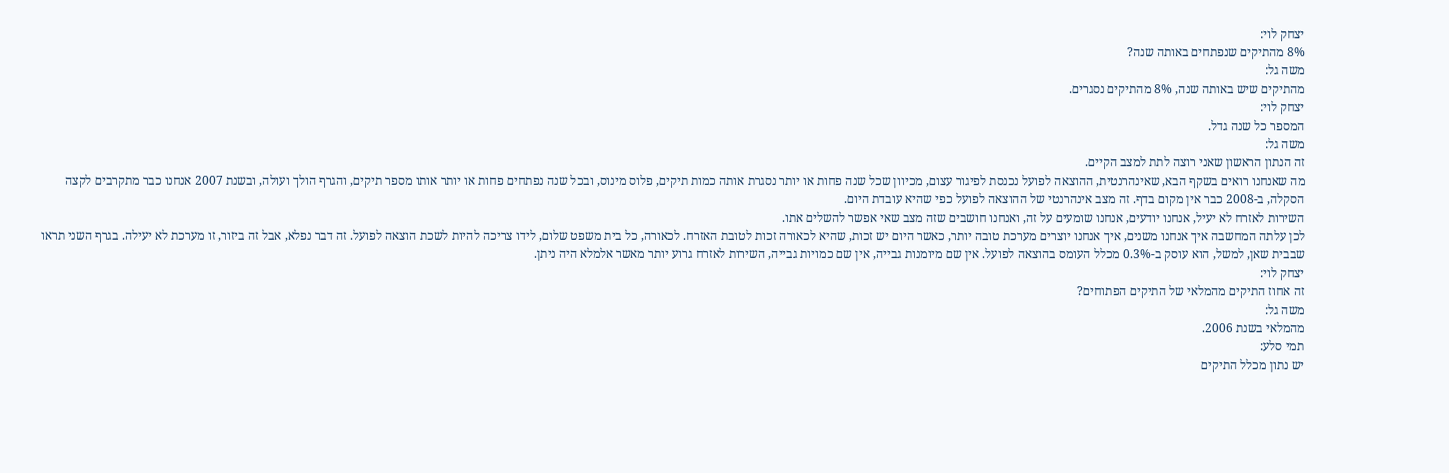יצחק לוי:
8% מהתיקים שנפתחים באותה שנה?
משה גל:
מהתיקים שיש באותה שנה, 8% מהתיקים נסגרים.
יצחק לוי:
המספר כל שנה גדל.
משה גל:
זה הנתון הראשון שאני רוצה לתת למצב הקיים.
מה שאנחנו רואים בשקף הבא, שאינהרנטית, ההוצאה לפועל נכנסת לפיגור עצום, מכיוון שכל שנה פחות או יותר נסגרת אותה כמות תיקים, פלוס מינוס, ובכל שנה נפתחים פחות או יותר אותו מספר תיקים, והגרף הולך ועולה, ובשנת 2007 אנחנו כבר מתקרבים לקצה הסקלה, ב-2008 כבר אין מקום בדף. זה מצב אינהרנטי של ההוצאה לפועל כפי שהיא עובדת היום.
השירות לאזרח לא יעיל, אנחנו יודעים, אנחנו שומעים על זה, ואנחנו חושבים שזה מצב שאי אפשר להשלים אתו.
לכן עלתה המחשבה איך אנחנו משנים, איך אנחנו יוצרים מערכת טובה יותר, כאשר היום יש זכות, שהיא לכאורה זכות לטובת האזרח. לכאורה, כל בית משפט שלום, לידו צריכה להיות לשכת הוצאה לפועל. זה דבר נפלא, אבל זה ביזור, זו מערכת לא יעילה. בגרף השני תראו שבבית שאן, למשל, הוא עוסק ב-0.3% מכלל העומס בהוצאה לפועל. אין שם מיומנות גבייה, אין שם כמויות גבייה, השירות לאזרח גרוע יותר מאשר אלמלא היה ניתן.
יצחק לוי:
זה אחוז התיקים מהמלאי של התיקים הפתוחים?
משה גל:
מהמלאי בשנת 2006.
תמי סלע:
יש נתון מכלל התיקים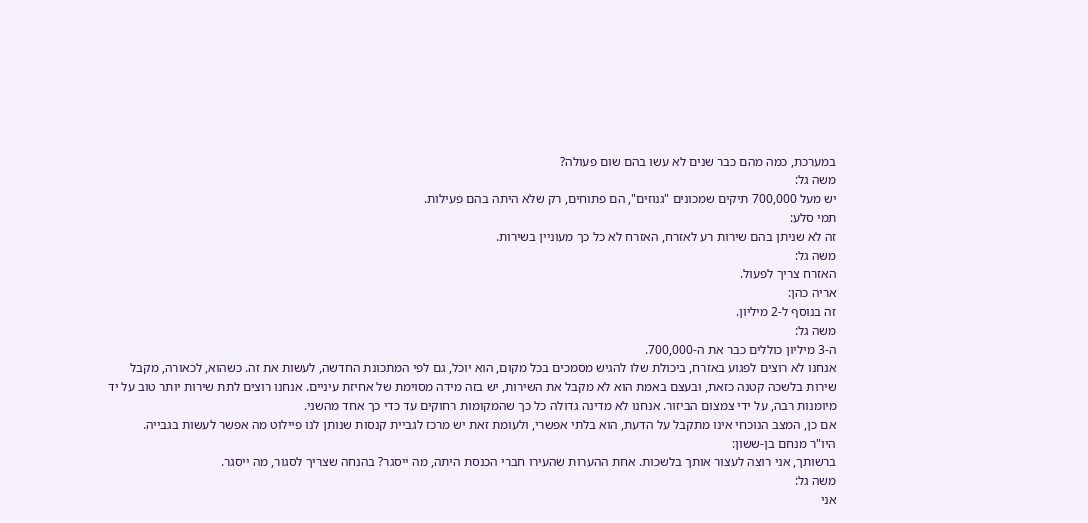במערכת, כמה מהם כבר שנים לא עשו בהם שום פעולה?
משה גל:
יש מעל 700,000 תיקים שמכונים "גנוזים", הם פתוחים, רק שלא היתה בהם פעילות.
תמי סלע:
זה לא שניתן בהם שירות רע לאזרח, האזרח לא כל כך מעוניין בשירות.
משה גל:
האזרח צריך לפעול.
אריה כהן:
זה בנוסף ל-2 מיליון.
משה גל:
ה-3 מיליון כוללים כבר את ה-700,000.
אנחנו לא רוצים לפגוע באזרח, ביכולת שלו להגיש מסמכים בכל מקום, הוא יוכל, גם לפי המתכונת החדשה, לעשות את זה. כשהוא, לכאורה, מקבל שירות בלשכה קטנה כזאת, ובעצם באמת הוא לא מקבל את השירות, יש בזה מידה מסוימת של אחיזת עיניים. אנחנו רוצים לתת שירות יותר טוב על יד מיומנות רבה, על ידי צמצום הביזור. אנחנו לא מדינה גדולה כל כך שהמקומות רחוקים עד כדי כך אחד מהשני.
אם כן, המצב הנוכחי אינו מתקבל על הדעת, הוא בלתי אפשרי, ולעומת זאת יש מרכז לגביית קנסות שנותן לנו פיילוט מה אפשר לעשות בגבייה.
היו"ר מנחם בן-ששון:
ברשותך, אני רוצה לעצור אותך בלשכות. אחת ההערות שהעירו חברי הכנסת היתה, מה ייסגר? בהנחה שצריך לסגור, מה ייסגר.
משה גל:
אני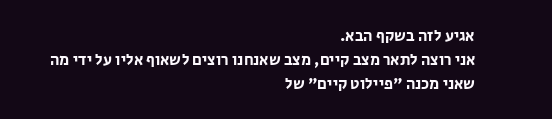אגיע לזה בשקף הבא.
אני רוצה לתאר מצב קיים, מצב שאנחנו רוצים לשאוף אליו על ידי מה שאני מכנה "פיילוט קיים" של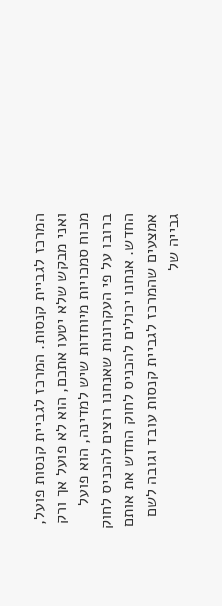המרכז לגביית קנסות. המרכז לגביית קנסות פועל, ואני מבקש שלא יטעו אתכם, הוא לא פועל אך ורק מכוח סמכויות מיוחדות שיש למדינה, הוא פועל ברובו על פי העקרונות שאנחנו רוצים להכניס לחוק החדש. אנחנו יכולים להכניס לחוק החדש את אותם אמצעים שהמרכז לגביית קנסות עובד וגובה לשם גבייה של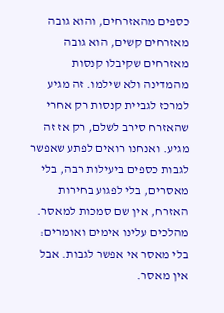כספים מהאזרחים, והוא גובה מאזרחים קשים, הוא גובה מאזרחים שקיבלו קנסות מהמדינה ולא שילמו. זה מגיע למרכז לגביית קנסות רק אחרי שהאזרח סירב לשלם, רק אז זה מגיע. ואנחנו רואים לפתע שאפשר לגבות כספים ביעילות רבה, בלי מאסרים, בלי לפגוע בחירות האזרח, אין שם סמכות למאסר. מהלכים עלינו אימים ואומרים: בלי מאסר אי אפשר לגבות. אבל אין מאסר.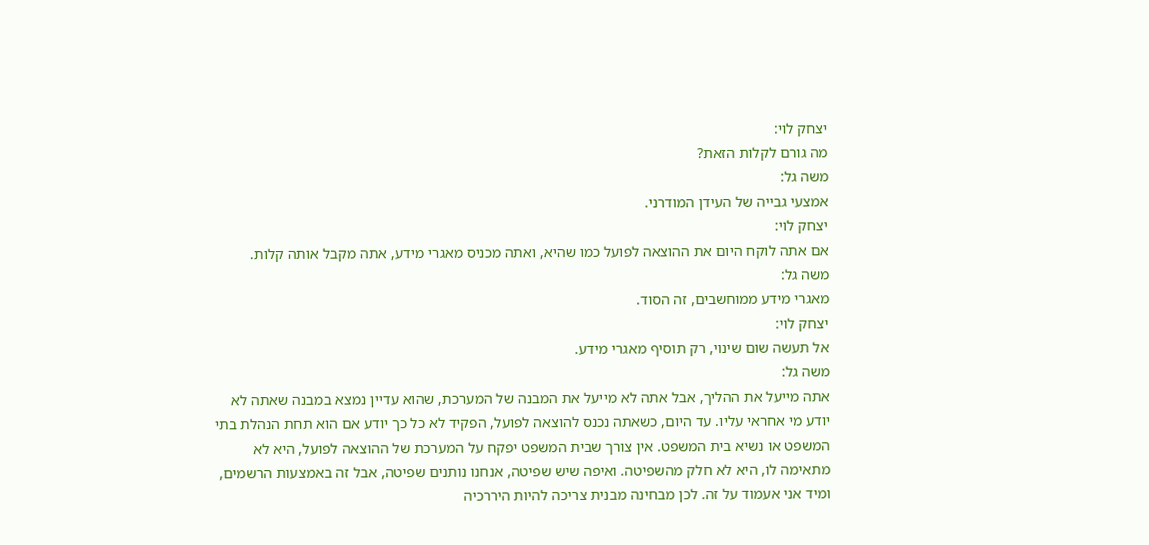יצחק לוי:
מה גורם לקלות הזאת?
משה גל:
אמצעי גבייה של העידן המודרני.
יצחק לוי:
אם אתה לוקח היום את ההוצאה לפועל כמו שהיא, ואתה מכניס מאגרי מידע, אתה מקבל אותה קלות.
משה גל:
מאגרי מידע ממוחשבים, זה הסוד.
יצחק לוי:
אל תעשה שום שינוי, רק תוסיף מאגרי מידע.
משה גל:
אתה מייעל את ההליך, אבל אתה לא מייעל את המבנה של המערכת, שהוא עדיין נמצא במבנה שאתה לא יודע מי אחראי עליו. עד היום, כשאתה נכנס להוצאה לפועל, הפקיד לא כל כך יודע אם הוא תחת הנהלת בתי המשפט או נשיא בית המשפט. אין צורך שבית המשפט יפקח על המערכת של ההוצאה לפועל, היא לא מתאימה לו, היא לא חלק מהשפיטה. ואיפה שיש שפיטה, אנחנו נותנים שפיטה, אבל זה באמצעות הרשמים, ומיד אני אעמוד על זה. לכן מבחינה מבנית צריכה להיות היררכיה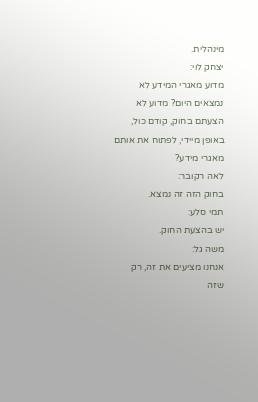מינהלית.
יצחק לוי:
מדוע מאגרי המידע לא נמצאים היום? מדוע לא הצעתם בחוק, קודם כול, באופן מיידי, לפתוח את אותם מאגרי מידע?
לאה רקובר:
בחוק הזה זה נמצא.
תמי סלע:
יש בהצעת החוק.
משה גל:
אנחנו מציעים את זה, רק שזה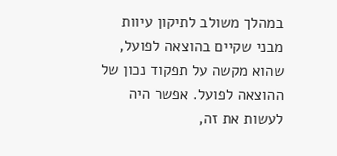במהלך משולב לתיקון עיוות מבני שקיים בהוצאה לפועל, שהוא מקשה על תפקוד נכון של ההוצאה לפועל. אפשר היה לעשות את זה,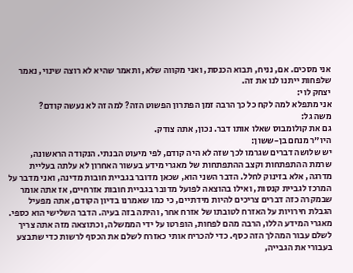אני מסכים. אם, נניח, תבוא הכנסת, ואני מקווה שלא, ותאמר שהיא לא רוצה שינוי, נאמר שלפחות ייתנו לנו את זה.
יצחק לוי:
אני מתפלא למה לקח כל כך הרבה זמן הפתרון הפשוט הזה? למה זה לא נעשה קודם?
משה גל:
גם את קולומבוס שאלו אותו דבר. נכון, אתה צודק.
היו"ר מנחם בן-ששון:
יש שלושה דברים שגרמו לכך שזה לא היה קודם, לפי מיעוט הבנתי. הנקודה הראשונה, שרמת ההתפתחות וקצב ההתפתחות של מאגרי מידע בעשור האחרון לא עלתה בעליית מדרגה, אלא בזינוק לחלל. הדבר השני הוא, שכאן מדובר בגביית חובות מדינה, ואני מדבר על המרכז לגביית קנסות, ואילו בהוצאה לפועל מדובר בגביית חובות אזרחיים, אז אתה אומר שבמקרה כזה דברים צריכים להיות מידתיים, כי כמו שאמרנו בדיון הקודם, אתה מפעיל הגבלת חירויות על האזרח לטובתו של אזרח אחר, והיתה בזה בעיה. הדבר השלישי הוא כספי. מאגרי המידע הללו, הרבה מהם לפחות, הופרטו על ידי הממשלה, וכתוצאה מזה אתה צריך לשלם עבור המהלך הזה כסף. כדי להכריח אותי כאזרח לשלם את הכסף לרשות כדי שתבצע בעבורי את הגבייה,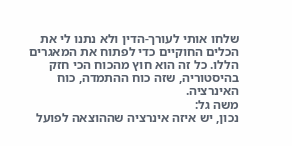שלחו אותי לעורך-הדין ולא נתנו לי את הכלים החוקיים כדי לפתוח את המאגרים הללו. כל זה הוא חוץ מהכוח הכי חזק בהיסטוריה, שזה כוח ההתמדה, כוח האינרציה.
משה גל:
נכון, יש איזה אינרציה שההוצאה לפועל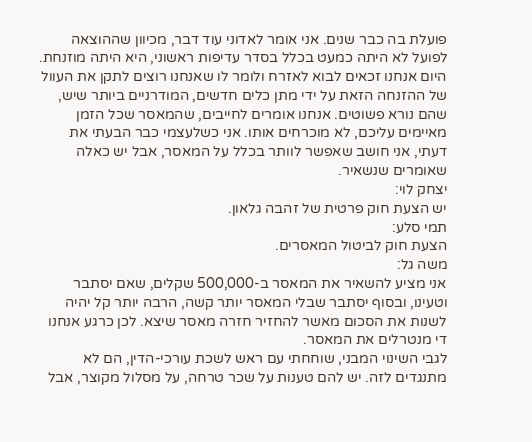פועלת בה כבר שנים. אני אומר לאדוני עוד דבר, מכיוון שההוצאה לפועל לא היתה כמעט בכלל בסדר עדיפות ראשוני, היא היתה מוזנחת. היום אנחנו זכאים לבוא לאזרח ולומר לו שאנחנו רוצים לתקן את העוול של ההזנחה הזאת על ידי מתן כלים חדשים, המודרניים ביותר שיש, שהם נורא פשוטים. אנחנו אומרים לחייבים, שהמאסר שכל הזמן מאיימים עליכם, לא מוכרחים אותו. אני כשלעצמי כבר הבעתי את דעתי, אני חושב שאפשר לוותר בכלל על המאסר, אבל יש כאלה שאומרים שנשאיר.
יצחק לוי:
יש הצעת חוק פרטית של זהבה גלאון.
תמי סלע:
הצעת חוק לביטול המאסרים.
משה גל:
אני מציע להשאיר את המאסר ב-500,000 שקלים, שאם יסתבר וטעינו, ובסוף יסתבר שבלי המאסר יותר קשה, הרבה יותר קל יהיה לשנות את הסכום מאשר להחזיר חזרה מאסר שיצא. לכן כרגע אנחנו די מנטרלים את המאסר.
לגבי השינוי המבני, שוחחתי עם ראש לשכת עורכי-הדין, הם לא מתנגדים לזה. יש להם טענות על שכר טרחה, על מסלול מקוצר, אבל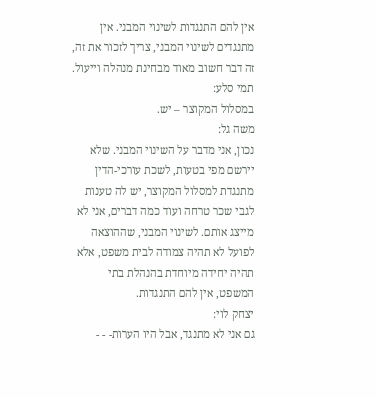אין להם התנגדות לשינוי המבני. אין מתנגדים לשינוי המבני, צריך לזכור את זה, זה דבר חשוב מאוד מבחינת מנהלה וייעול.
תמי סלע:
במסלול המקוצר – יש.
משה גל:
נכון, אני מדבר על השינוי המבני. שלא יירשם מפי בטעות, לשכת עורכי-הדין מתנגדת למסלול המקוצר, יש לה טענות לגבי שכר טרחה ועוד כמה דברים, אני לא מייצג אותם. לשינוי המבני, שההוצאה לפועל לא תהיה צמודה לבית משפט, אלא תהיה יחידה מיוחדת בהנהלת בתי המשפט, אין להם התנגדות.
יצחק לוי:
גם אני לא מתנגד, אבל היו הערות- - -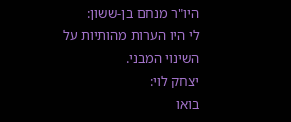היו"ר מנחם בן-ששון:
לי היו הערות מהותיות על השינוי המבני.
יצחק לוי:
בואו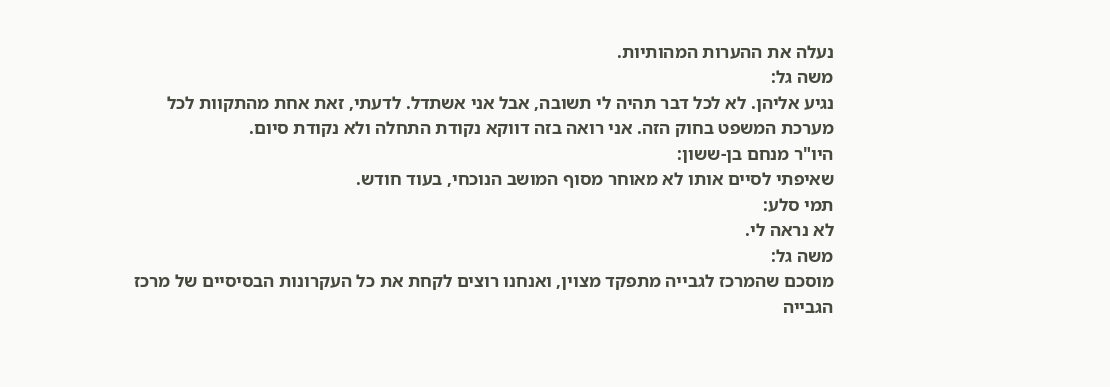נעלה את ההערות המהותיות.
משה גל:
נגיע אליהן. לא לכל דבר תהיה לי תשובה, אבל אני אשתדל. לדעתי, זאת אחת מהתקוות לכל מערכת המשפט בחוק הזה. אני רואה בזה דווקא נקודת התחלה ולא נקודת סיום.
היו"ר מנחם בן-ששון:
שאיפתי לסיים אותו לא מאוחר מסוף המושב הנוכחי, בעוד חודש.
תמי סלע:
לא נראה לי.
משה גל:
מוסכם שהמרכז לגבייה מתפקד מצוין, ואנחנו רוצים לקחת את כל העקרונות הבסיסיים של מרכז הגבייה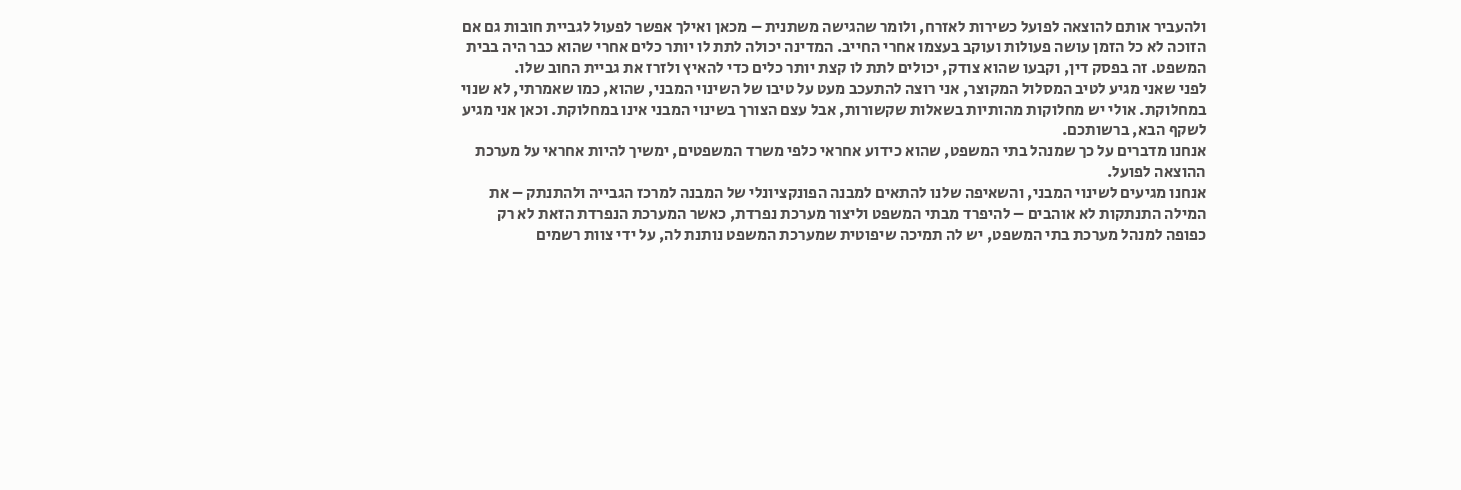ולהעביר אותם להוצאה לפועל כשירות לאזרח, ולומר שהגישה משתנית – מכאן ואילך אפשר לפעול לגביית חובות גם אם הזוכה לא כל הזמן עושה פעולות ועוקב בעצמו אחרי החייב. המדינה יכולה לתת לו יותר כלים אחרי שהוא כבר היה בבית המשפט. זה בפסק דין, וקבעו שהוא צודק, יכולים לתת לו קצת יותר כלים כדי להאיץ ולזרז את גביית החוב שלו.
לפני שאני מגיע לטיב המסלול המקוצר, אני רוצה להתעכב מעט על טיבו של השינוי המבני, שהוא, כמו שאמרתי, לא שנוי במחלוקת. אולי יש מחלוקות מהותיות בשאלות שקשורות, אבל עצם הצורך בשינוי המבני אינו במחלוקת. וכאן אני מגיע לשקף הבא, ברשותכם.
אנחנו מדברים על כך שמנהל בתי המשפט, שהוא כידוע אחראי כלפי משרד המשפטים, ימשיך להיות אחראי על מערכת ההוצאה לפועל.
אנחנו מגיעים לשינוי המבני, והשאיפה שלנו להתאים למבנה הפונקציונלי של המבנה למרכז הגבייה ולהתנתק – את המילה התנתקות לא אוהבים – להיפרד מבתי המשפט וליצור מערכת נפרדת, כאשר המערכת הנפרדת הזאת לא רק כפופה למנהל מערכת בתי המשפט, יש לה תמיכה שיפוטית שמערכת המשפט נותנת לה, על ידי צוות רשמים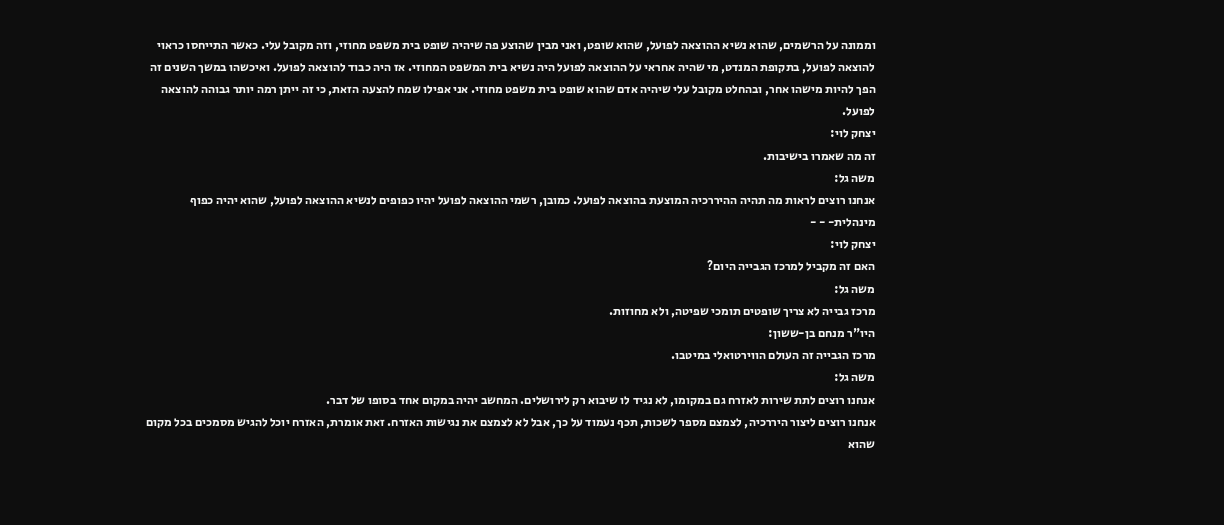וממונה על הרשמים, שהוא נשיא ההוצאה לפועל, שהוא שופט, ואני מבין שהוצע פה שיהיה שופט בית משפט מחוזי, וזה מקובל עלי. כאשר התייחסו כראוי להוצאה לפועל, בתקופת המנדט, מי שהיה אחראי על ההוצאה לפועל היה נשיא בית המשפט המחוזי. אז היה כבוד להוצאה לפועל. ואיכשהו במשך השנים זה הפך להיות מישהו אחר, ובהחלט מקובל עלי שיהיה אדם שהוא שופט בית משפט מחוזי. אני אפילו שמח להצעה הזאת, כי זה ייתן רמה יותר גבוהה להוצאה לפועל.
יצחק לוי:
זה מה שאמרו בישיבות.
משה גל:
אנחנו רוצים לראות מה תהיה ההיררכיה המוצעת בהוצאה לפועל. כמובן, רשמי ההוצאה לפועל יהיו כפופים לנשיא ההוצאה לפועל, שהוא יהיה כפוף מינהלית- - -
יצחק לוי:
האם זה מקביל למרכז הגבייה היום?
משה גל:
מרכז גבייה לא צריך שופטים תומכי שפיטה, ולא מחוזות.
היו"ר מנחם בן-ששון:
מרכז הגבייה זה העולם הווירטואלי במיטבו.
משה גל:
אנחנו רוצים לתת שירות לאזרח גם במקומו, לא נגיד לו שיבוא רק לירושלים. המחשב יהיה במקום אחד בסופו של דבר.
אנחנו רוצים ליצור היררכיה, לצמצם מספר לשכות, תכף נעמוד על כך, אבל לא לצמצם את נגישות האזרח. זאת אומרת, האזרח יוכל להגיש מסמכים בכל מקום שהוא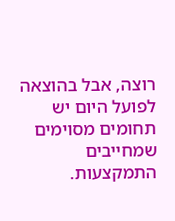רוצה, אבל בהוצאה לפועל היום יש תחומים מסוימים שמחייבים התמקצעות.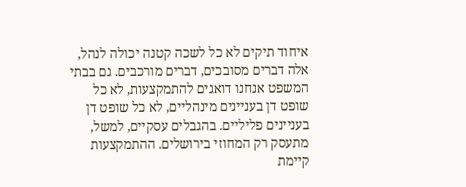איחוד תיקים לא כל לשכה קטנה יכולה לנהל, אלה דברים מסובכים, דברים מורכבים. גם בבתי המשפט אנחנו דואגים להתמקצעות, לא כל שופט דן בעניינים מינהליים, לא כל שופט דן בעניינים פליליים. בהגבלים עסקיים, למשל, מתעסק רק המחוזי בירושלים. ההתמקצעות קיימת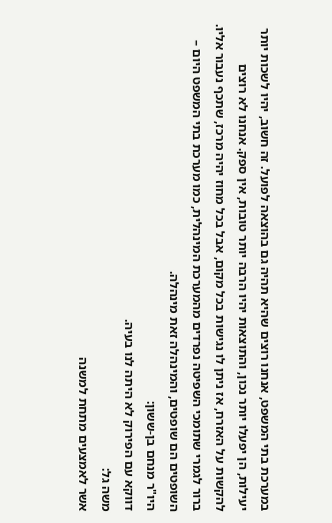במערכת בתי המשפט, אנחנו רוצים שהיא תהיה גם בהוצאה לפועל. זה חשוב, יהיו לשכות יותר יעילות, הן יפעלו יותר נכון, והתוצאות יהיו הרבה יותר טובות, אין ספק. אנחנו לא רוצים להקשות על האזרח, אז ניתן לו נגישות בכל מקום, אבל בכל מחוז יהיה מרכז, שתכף נעבור אליו.
ברור לגמרי שתומכי השפיטה נפרדים מהמערכת המינהלית, כמו מערכת בתי המשפט היום – השופטים הם שופטים, והמינהלה זאת מינהלה.
היו"ר מנחם בן-ששון:
דווקא עם הפירוק לא היתה לנו בעיה.
משה גל:
אשר לאמצעים מתחת למשנה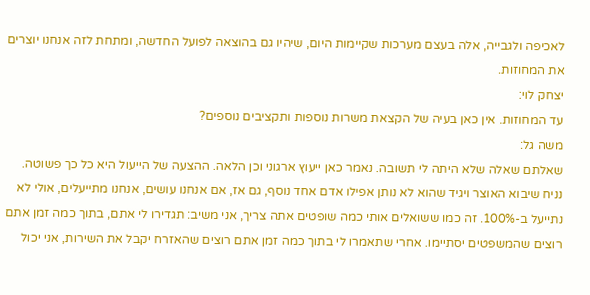לאכיפה ולגבייה, אלה בעצם מערכות שקיימות היום, שיהיו גם בהוצאה לפועל החדשה, ומתחת לזה אנחנו יוצרים את המחוזות.
יצחק לוי:
עד המחוזות. אין כאן בעיה של הקצאת משרות נוספות ותקציבים נוספים?
משה גל:
שאלתם שאלה שלא היתה לי תשובה. נאמר כאן ייעוץ ארגוני וכן הלאה. ההצעה של הייעול היא כל כך פשוטה. נניח שיבוא האוצר ויגיד שהוא לא נותן אפילו אדם אחד נוסף, גם אז, אם אנחנו עושים, אנחנו מתייעלים, אולי לא נתייעל ב-100%. זה כמו ששואלים אותי כמה שופטים אתה צריך, אני משיב: תגדירו לי אתם, בתוך כמה זמן אתם רוצים שהמשפטים יסתיימו. אחרי שתאמרו לי בתוך כמה זמן אתם רוצים שהאזרח יקבל את השירות, אני יכול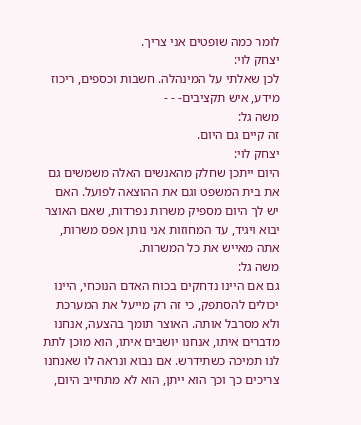לומר כמה שופטים אני צריך.
יצחק לוי:
לכן שאלתי על המינהלה. חשבות וכספים, ריכוז מידע, איש תקציבים- - -
משה גל:
זה קיים גם היום.
יצחק לוי:
היום ייתכן שחלק מהאנשים האלה משמשים גם את בית המשפט וגם את ההוצאה לפועל. האם יש לך היום מספיק משרות נפרדות, שאם האוצר יבוא ויגיד, עד המחוזות אני נותן אפס משרות, אתה מאייש את כל המשרות.
משה גל:
גם אם היינו נדחקים בכוח האדם הנוכחי, היינו יכולים להסתפק, כי זה רק מייעל את המערכת ולא מסרבל אותה. האוצר תומך בהצעה, אנחנו מדברים איתו, אנחנו יושבים איתו, הוא מוכן לתת לנו תמיכה כשתידרש. אם נבוא ונראה לו שאנחנו צריכים כך וכך הוא ייתן, הוא לא מתחייב היום,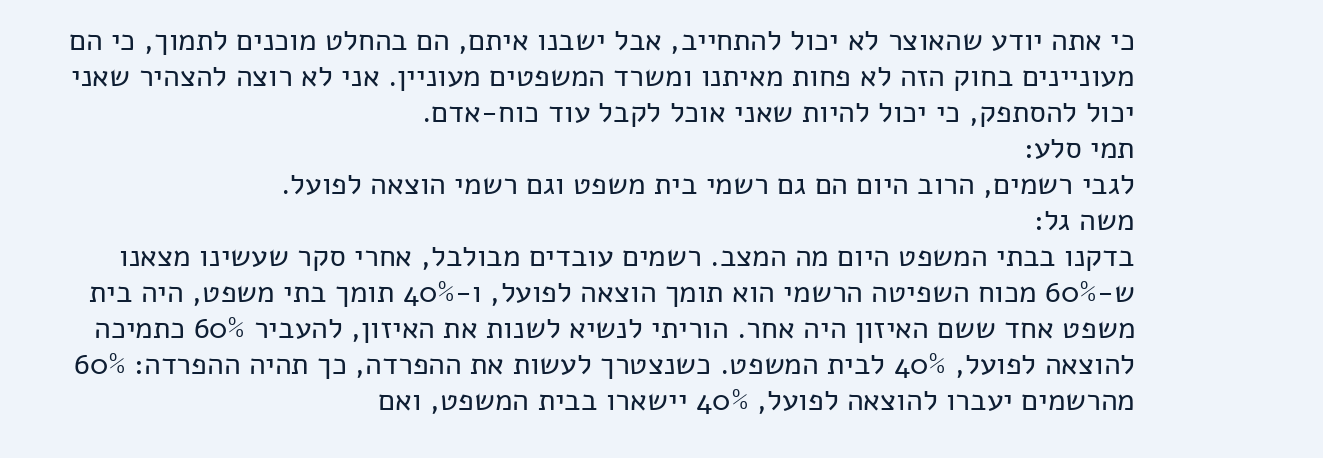כי אתה יודע שהאוצר לא יכול להתחייב, אבל ישבנו איתם, הם בהחלט מוכנים לתמוך, כי הם מעוניינים בחוק הזה לא פחות מאיתנו ומשרד המשפטים מעוניין. אני לא רוצה להצהיר שאני יכול להסתפק, כי יכול להיות שאני אוכל לקבל עוד כוח-אדם.
תמי סלע:
לגבי רשמים, הרוב היום הם גם רשמי בית משפט וגם רשמי הוצאה לפועל.
משה גל:
בדקנו בבתי המשפט היום מה המצב. רשמים עובדים מבולבל, אחרי סקר שעשינו מצאנו ש-60% מכוח השפיטה הרשמי הוא תומך הוצאה לפועל, ו-40% תומך בתי משפט, היה בית משפט אחד ששם האיזון היה אחר. הוריתי לנשיא לשנות את האיזון, להעביר 60% כתמיכה להוצאה לפועל, 40% לבית המשפט. כשנצטרך לעשות את ההפרדה, כך תהיה ההפרדה: 60% מהרשמים יעברו להוצאה לפועל, 40% יישארו בבית המשפט, ואם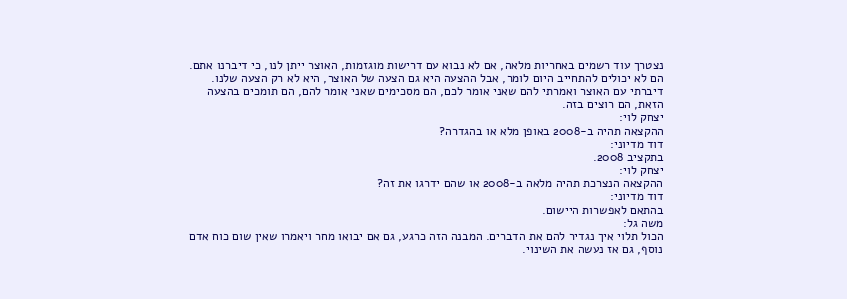נצטרך עוד רשמים באחריות מלאה, אם לא נבוא עם דרישות מוגזמות, האוצר ייתן לנו, כי דיברנו אתם. הם לא יכולים להתחייב היום לומר, אבל ההצעה היא גם הצעה של האוצר, היא לא רק הצעה שלנו. דיברתי עם האוצר ואמרתי להם שאני אומר לכם, הם מסכימים שאני אומר להם, הם תומכים בהצעה הזאת, הם רוצים בזה.
יצחק לוי:
ההקצאה תהיה ב-2008 באופן מלא או בהגדרה?
דוד מדיוני:
בתקציב 2008.
יצחק לוי:
ההקצאה הנצרכת תהיה מלאה ב-2008 או שהם ידרגו את זה?
דוד מדיוני:
בהתאם לאפשרות היישום.
משה גל:
הכול תלוי איך נגדיר להם את הדברים. המבנה הזה כרגע, גם אם יבואו מחר ויאמרו שאין שום כוח אדם נוסף, גם אז נעשה את השינוי.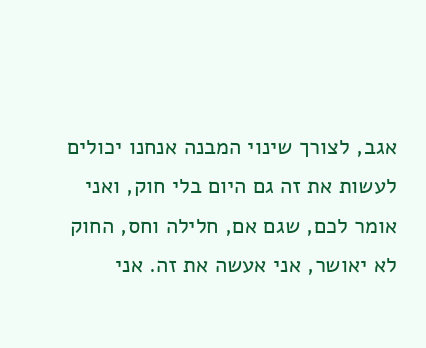אגב, לצורך שינוי המבנה אנחנו יכולים לעשות את זה גם היום בלי חוק, ואני אומר לכם, שגם אם, חלילה וחס, החוק לא יאושר, אני אעשה את זה. אני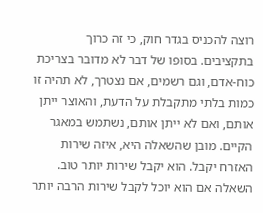רוצה להכניס בגדר חוק, כי זה כרוך בתקציבים. בסופו של דבר לא מדובר בצריכת כוח-אדם, וגם רשמים, אם נצטרך, לא תהיה זו כמות בלתי מתקבלת על הדעת, והאוצר ייתן אותם, ואם לא ייתן אותם, נשתמש במאגר הקיים. מובן שהשאלה היא, איזה שירות האזרח יקבל. הוא יקבל שירות יותר טוב. השאלה אם הוא יוכל לקבל שירות הרבה יותר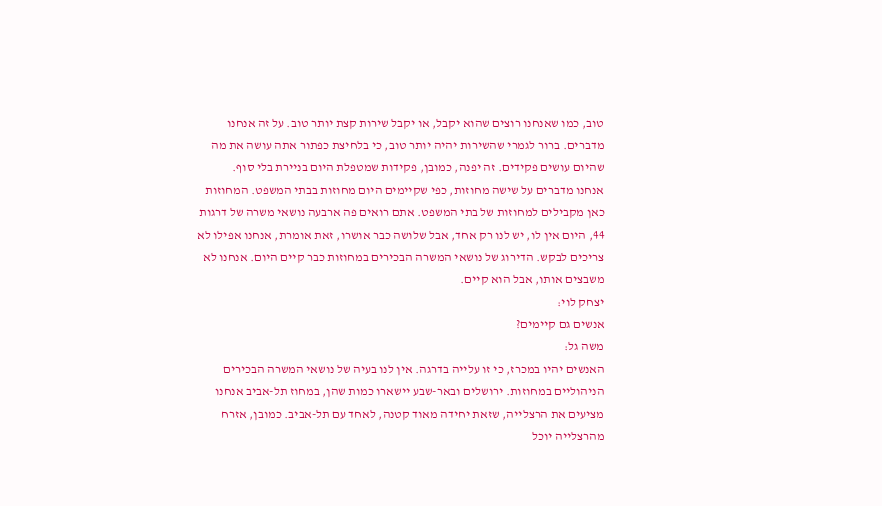טוב, כמו שאנחנו רוצים שהוא יקבל, או יקבל שירות קצת יותר טוב. על זה אנחנו מדברים. ברור לגמרי שהשירות יהיה יותר טוב, כי בלחיצת כפתור אתה עושה את מה שהיום עושים פקידים. זה יפנה, כמובן, פקידות שמטפלת היום בניירת בלי סוף.
אנחנו מדברים על שישה מחוזות, כפי שקיימים היום מחוזות בבתי המשפט. המחוזות כאן מקבילים למחוזות של בתי המשפט. אתם רואים פה ארבעה נושאי משרה של דרגות 44, היום אין לו, יש לנו רק אחד, אבל שלושה כבר אושרו, זאת אומרת, אנחנו אפילו לא צריכים לבקש. הדירוג של נושאי המשרה הבכירים במחוזות כבר קיים היום. אנחנו לא משבצים אותו, אבל הוא קיים.
יצחק לוי:
אנשים גם קיימים?
משה גל:
האנשים יהיו במכרז, כי זו עלייה בדרגה. אין לנו בעיה של נושאי המשרה הבכירים הניהוליים במחוזות. ירושלים ובאר-שבע יישארו כמות שהן, במחוז תל-אביב אנחנו מציעים את הרצלייה, שזאת יחידה מאוד קטנה, לאחד עם תל-אביב. כמובן, אזרח מהרצלייה יוכל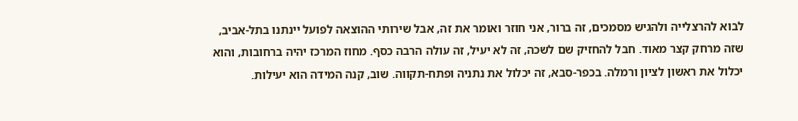לבוא להרצלייה ולהגיש מסמכים, זה ברור, אני חוזר ואומר את זה, אבל שירותי ההוצאה לפועל יינתנו בתל-אביב, שזה מרחק קצר מאוד. חבל להחזיק שם לשכה, זה לא יעיל, זה עולה הרבה כסף. מחוז המרכז יהיה ברחובות, והוא יכלול את ראשון לציון ורמלה. בכפר-סבא, זה יכלול את נתניה ופתח-תקווה. שוב, קנה המידה הוא יעילות.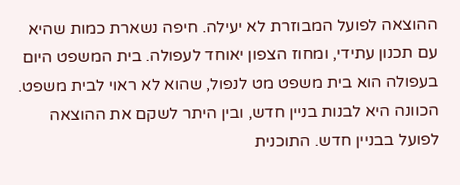ההוצאה לפועל המבוזרת לא יעילה. חיפה נשארת כמות שהיא עם תכנון עתידי, ומחוז הצפון יאוחד לעפולה. בית המשפט היום בעפולה הוא בית משפט מט לנפול, שהוא לא ראוי לבית משפט. הכוונה היא לבנות בניין חדש, ובין היתר לשקם את ההוצאה לפועל בבניין חדש. התוכנית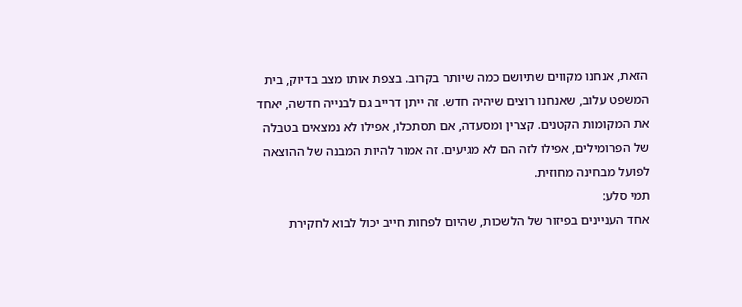הזאת, אנחנו מקווים שתיושם כמה שיותר בקרוב. בצפת אותו מצב בדיוק, בית המשפט עלוב, שאנחנו רוצים שיהיה חדש. זה ייתן דרייב גם לבנייה חדשה, יאחד את המקומות הקטנים. קצרין ומסעדה, אם תסתכלו, אפילו לא נמצאים בטבלה של הפרומילים, אפילו לזה הם לא מגיעים. זה אמור להיות המבנה של ההוצאה לפועל מבחינה מחוזית.
תמי סלע:
אחד העניינים בפיזור של הלשכות, שהיום לפחות חייב יכול לבוא לחקירת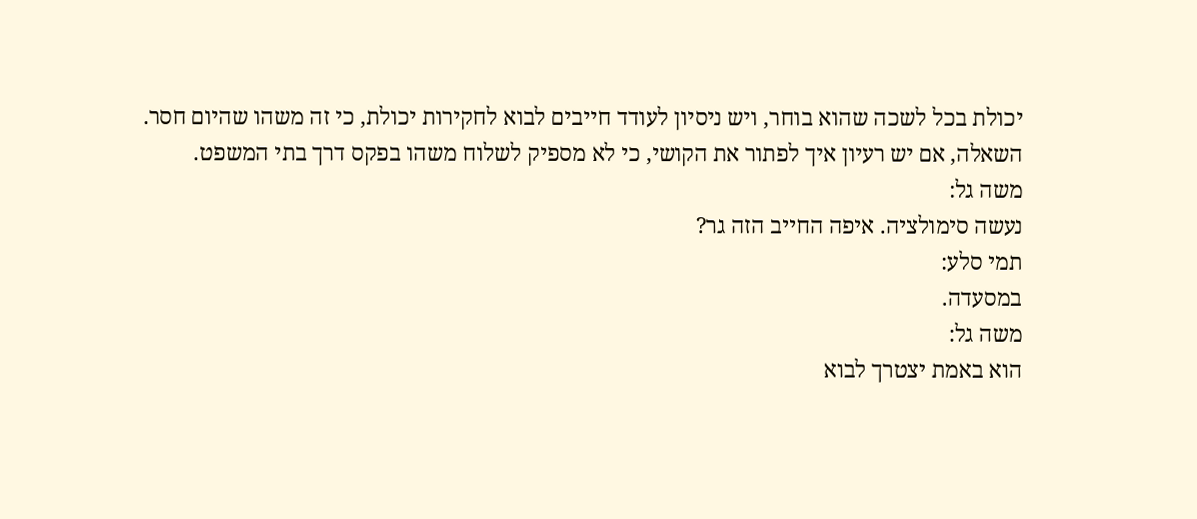יכולת בכל לשכה שהוא בוחר, ויש ניסיון לעודד חייבים לבוא לחקירות יכולת, כי זה משהו שהיום חסר. השאלה, אם יש רעיון איך לפתור את הקושי, כי לא מספיק לשלוח משהו בפקס דרך בתי המשפט.
משה גל:
נעשה סימולציה. איפה החייב הזה גר?
תמי סלע:
במסעדה.
משה גל:
הוא באמת יצטרך לבוא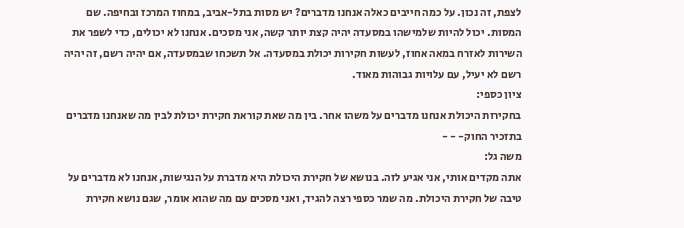לצפת, זה נכון. על כמה חייבים כאלה אנחנו מדברים? יש מסות בתל-אביב, במחוז המרכז ובחיפה. שם המסות. יכול להיות שלמישהו במסעדה יהיה קצת יותר קשה, אני מסכים. אנחנו לא יכולים, כדי לשפר את השירות לאזרח במאה אחוז, לעשות חקירות יכולת במסעדה. אל תשכחו שבמסעדה, אם יהיה רשם, זה יהיה רשם לא יעיל, עם עלויות גבוהות מאוד.
ציון כספי:
בחקירות היכולת אנחנו מדברים על משהו אחר. בין מה שאת קוראת חקירת יכולת לבין מה שאנחנו מדברים בתזכיר החוק- - -
משה גל:
אתה מקדים אותי, אני אגיע לזה. בנושא של חקירת היכולת היא מדברת על הנגישות, אנחנו לא מדברים על טיבה של חקירת היכולת. מה שמר כספי רצה להגיד, ואני מסכים עם מה שהוא אומר, שגם נושא חקירת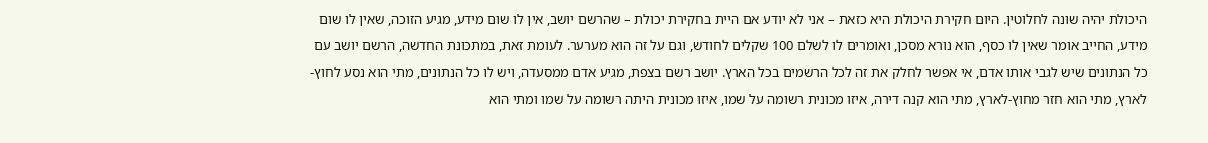היכולת יהיה שונה לחלוטין. היום חקירת היכולת היא כזאת – אני לא יודע אם היית בחקירת יכולת – שהרשם יושב, אין לו שום מידע, מגיע הזוכה, שאין לו שום מידע, החייב אומר שאין לו כסף, הוא נורא מסכן, ואומרים לו לשלם 100 שקלים לחודש, וגם על זה הוא מערער. לעומת זאת, במתכונת החדשה, הרשם יושב עם כל הנתונים שיש לגבי אותו אדם, אי אפשר לחלק את זה לכל הרשמים בכל הארץ. יושב רשם בצפת, מגיע אדם ממסעדה, ויש לו כל הנתונים, מתי הוא נסע לחוץ-לארץ, מתי הוא חזר מחוץ-לארץ, מתי הוא קנה דירה, איזו מכונית רשומה על שמו, איזו מכונית היתה רשומה על שמו ומתי הוא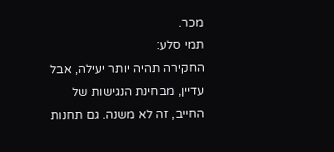מכר.
תמי סלע:
החקירה תהיה יותר יעילה, אבל עדיין, מבחינת הנגישות של החייב, זה לא משנה. גם תחנות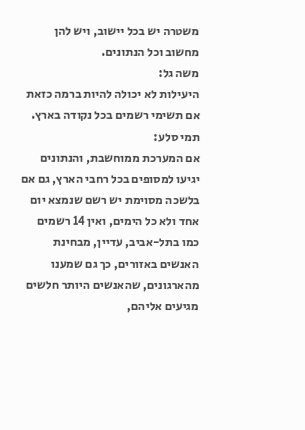משטרה יש בכל יישוב, ויש להן מחשוב וכל הנתונים.
משה גל:
היעילות לא יכולה להיות ברמה כזאת אם תשימי רשמים בכל נקודה בארץ.
תמי סלע:
אם המערכת ממוחשבת, והנתונים יגיעו למסופים בכל רחבי הארץ, גם אם בלשכה מסוימת יש רשם שנמצא יום אחד ולא כל הימים, ואין 14 רשמים כמו בתל-אביב, עדיין, מבחינת האנשים באזורים, כך גם שמענו מהארגונים, שהאנשים היותר חלשים מגיעים אליהם,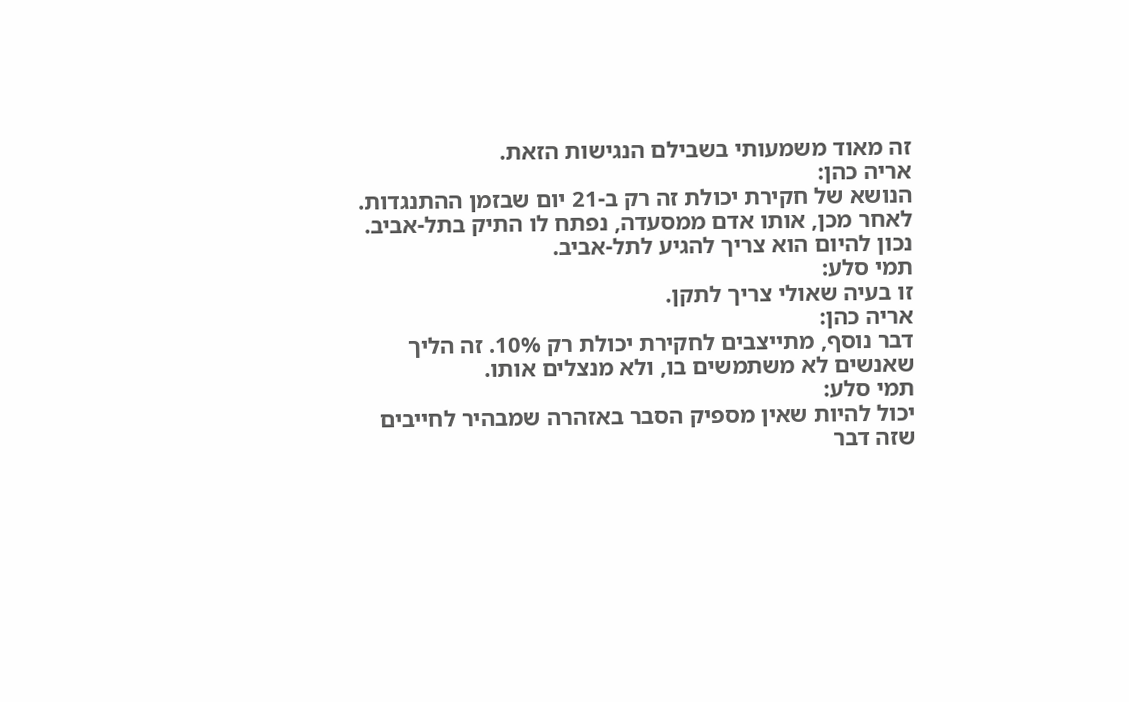זה מאוד משמעותי בשבילם הנגישות הזאת.
אריה כהן:
הנושא של חקירת יכולת זה רק ב-21 יום שבזמן ההתנגדות. לאחר מכן, אותו אדם ממסעדה, נפתח לו התיק בתל-אביב. נכון להיום הוא צריך להגיע לתל-אביב.
תמי סלע:
זו בעיה שאולי צריך לתקן.
אריה כהן:
דבר נוסף, מתייצבים לחקירת יכולת רק 10%. זה הליך שאנשים לא משתמשים בו, ולא מנצלים אותו.
תמי סלע:
יכול להיות שאין מספיק הסבר באזהרה שמבהיר לחייבים שזה דבר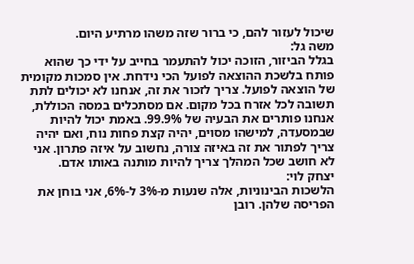שיכול לעזור להם, כי ברור שזה משהו מרתיע היום.
משה גל:
בגלל הביזור, הזוכה יכול להתעמר בחייב על ידי כך שהוא פותח בלשכת ההוצאה לפועל הכי נידחת. אין סמכות מקומית של הוצאה לפועל. צריך לזכור את זה, אנחנו לא יכולים לתת תשובה לכל אזרח בכל מקום. אם מסתכלים במסה הכוללת, אנחנו פותרים את הבעיה של 99.9%. באמת יכול להיות שבמסעדה, למישהו מסוים, יהיה קצת פחות נוח, ואם יהיה צריך לפתור את זה באיזה צורה, נחשוב על איזה פתרון. אני לא חושב שכל המהלך צריך להיות מותנה באותו אדם.
יצחק לוי:
הלשכות הבינוניות, אלה שנעות מ-3% ל-6%, אני בוחן את הפריסה שלהן. רובן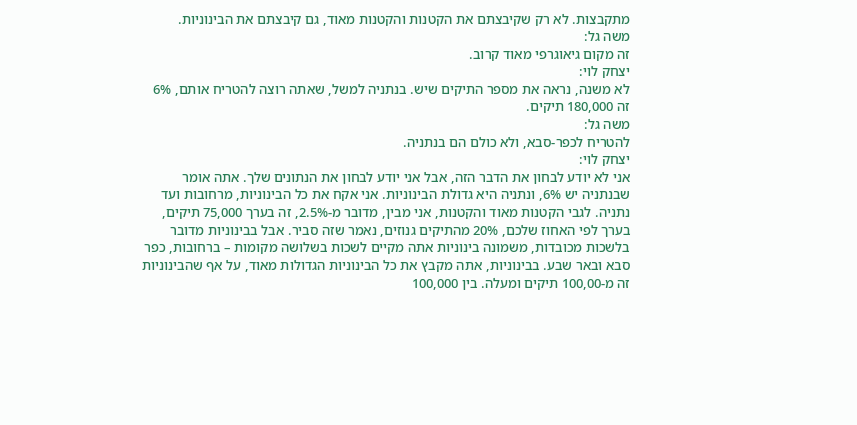מתקבצות. לא רק שקיבצתם את הקטנות והקטנות מאוד, גם קיבצתם את הבינוניות.
משה גל:
זה מקום גיאוגרפי מאוד קרוב.
יצחק לוי:
לא משנה, נראה את מספר התיקים שיש. בנתניה למשל, שאתה רוצה להטריח אותם, 6% זה 180,000 תיקים.
משה גל:
להטריח לכפר-סבא, ולא כולם הם בנתניה.
יצחק לוי:
אני לא יודע לבחון את הדבר הזה, אבל אני יודע לבחון את הנתונים שלך. אתה אומר שבנתניה יש 6%, ונתניה היא גדולת הבינוניות. אני אקח את כל הבינוניות, מרחובות ועד נתניה. לגבי הקטנות מאוד והקטנות, אני מבין, מדובר מ-2.5%, זה בערך 75,000 תיקים, בערך לפי האחוז שלכם, 20% מהתיקים גנוזים, נאמר שזה סביר. אבל בבינוניות מדובר בלשכות מכובדות, משמונה בינוניות אתה מקיים לשכות בשלושה מקומות – ברחובות, כפר סבא ובאר שבע. בבינוניות, אתה מקבץ את כל הבינוניות הגדולות מאוד, על אף שהבינוניות זה מ-100,00 תיקים ומעלה. בין 100,000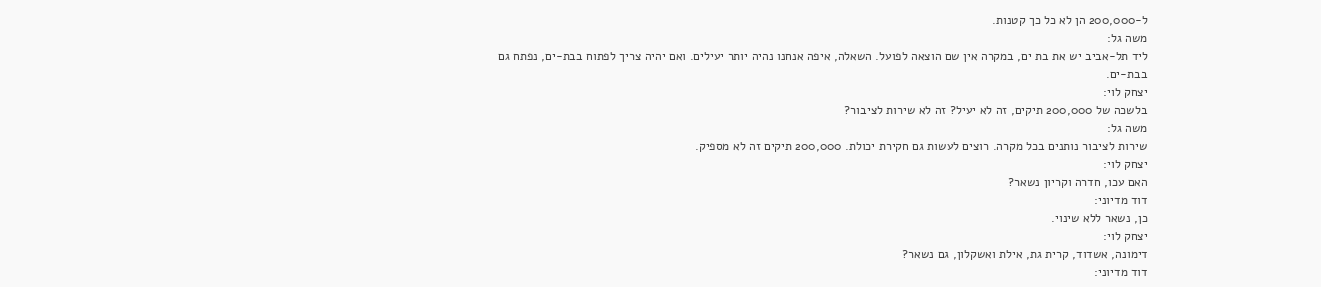ל-200,000 הן לא כל כך קטנות.
משה גל:
ליד תל-אביב יש את בת ים, במקרה אין שם הוצאה לפועל. השאלה, איפה אנחנו נהיה יותר יעילים. ואם יהיה צריך לפתוח בבת-ים, נפתח גם בבת-ים.
יצחק לוי:
בלשכה של 200,000 תיקים, זה לא יעיל? זה לא שירות לציבור?
משה גל:
שירות לציבור נותנים בכל מקרה. רוצים לעשות גם חקירת יכולת. 200,000 תיקים זה לא מספיק.
יצחק לוי:
האם עכו, חדרה וקריון נשאר?
דוד מדיוני:
כן, נשאר ללא שינוי.
יצחק לוי:
דימונה, אשדוד, קרית גת, אילת ואשקלון, גם נשאר?
דוד מדיוני: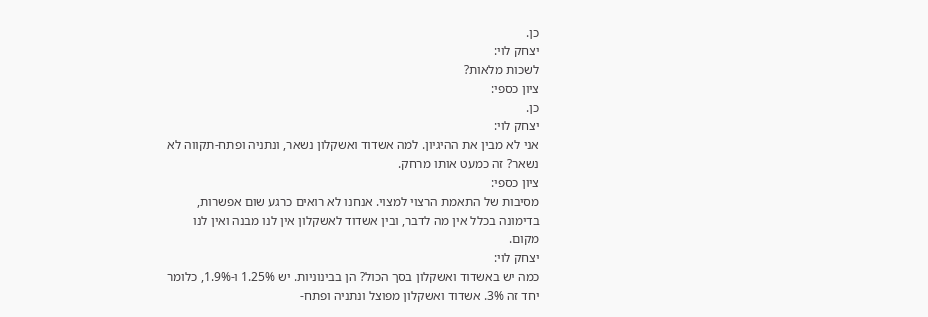כן.
יצחק לוי:
לשכות מלאות?
ציון כספי:
כן.
יצחק לוי:
אני לא מבין את ההיגיון. למה אשדוד ואשקלון נשאר, ונתניה ופתח-תקווה לא נשאר? זה כמעט אותו מרחק.
ציון כספי:
מסיבות של התאמת הרצוי למצוי. אנחנו לא רואים כרגע שום אפשרות, בדימונה בכלל אין מה לדבר, ובין אשדוד לאשקלון אין לנו מבנה ואין לנו מקום.
יצחק לוי:
כמה יש באשדוד ואשקלון בסך הכול? הן בבינוניות. יש 1.25% ו-1.9%, כלומר יחד זה 3%. אשדוד ואשקלון מפוצל ונתניה ופתח-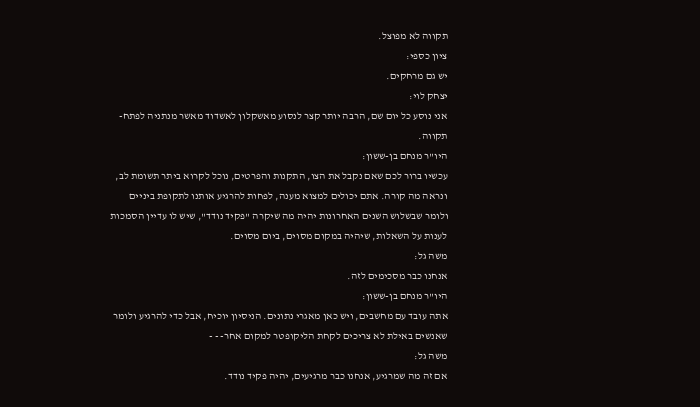תקווה לא מפוצל.
ציון כספי:
יש גם מרחקים.
יצחק לוי:
אני נוסע כל יום שם, הרבה יותר קצר לנסוע מאשקלון לאשדוד מאשר מנתניה לפתח-תקווה.
היו"ר מנחם בן-ששון:
עכשיו ברור לכם שאם נקבל את הצו, התקנות והפרטים, נוכל לקרוא ביתר תשומת לב, ונראה מה קורה. אתם יכולים למצוא מענה, לפחות להרגיע אותנו לתקופת ביניים ולומר שבשלוש השנים האחרונות יהיה מה שיקרה "פקיד נודד", שיש לו עדיין הסמכות לענות על השאלות, שיהיה במקום מסוים, ביום מסוים.
משה גל:
אנחנו כבר מסכימים לזה.
היו"ר מנחם בן-ששון:
אתה עובד עם מחשבים, ויש כאן מאגרי נתונים. הניסיון יוכיח, אבל כדי להרגיע ולומר שאנשים באילת לא צריכים לקחת הליקופטר למקום אחר- - -
משה גל:
אם זה מה שמרגיע, אנחנו כבר מרגיעים, יהיה פקיד נודד.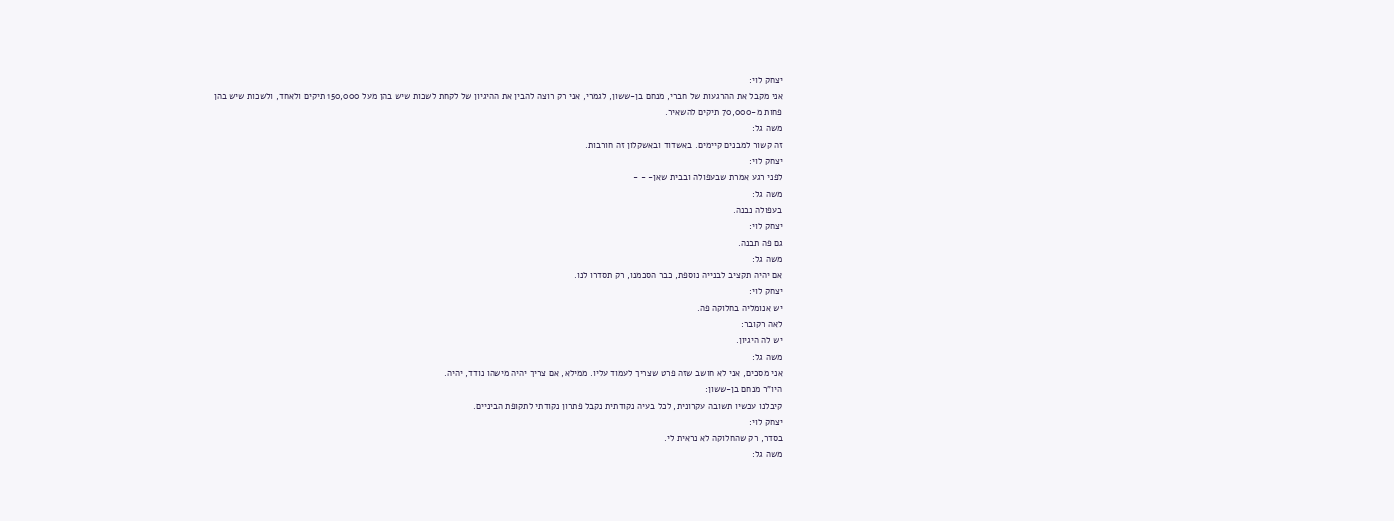יצחק לוי:
אני מקבל את ההרגעות של חברי, מנחם בן-ששון, לגמרי, אני רק רוצה להבין את ההיגיון של לקחת לשכות שיש בהן מעל 150,000 תיקים ולאחד, ולשכות שיש בהן פחות מ-70,000 תיקים להשאיר.
משה גל:
זה קשור למבנים קיימים. באשדוד ובאשקלון זה חורבות.
יצחק לוי:
לפני רגע אמרת שבעפולה ובבית שאן- - -
משה גל:
בעפולה נבנה.
יצחק לוי:
גם פה תבנה.
משה גל:
אם יהיה תקציב לבנייה נוספת, כבר הסכמנו, רק תסדרו לנו.
יצחק לוי:
יש אנומליה בחלוקה פה.
לאה רקובר:
יש לה היגיון.
משה גל:
אני מסכים, אני לא חושב שזה פרט שצריך לעמוד עליו. ממילא, אם צריך יהיה מישהו נודד, יהיה.
היו"ר מנחם בן-ששון:
קיבלנו עכשיו תשובה עקרונית, לכל בעיה נקודתית נקבל פתרון נקודתי לתקופת הביניים.
יצחק לוי:
בסדר, רק שהחלוקה לא נראית לי.
משה גל: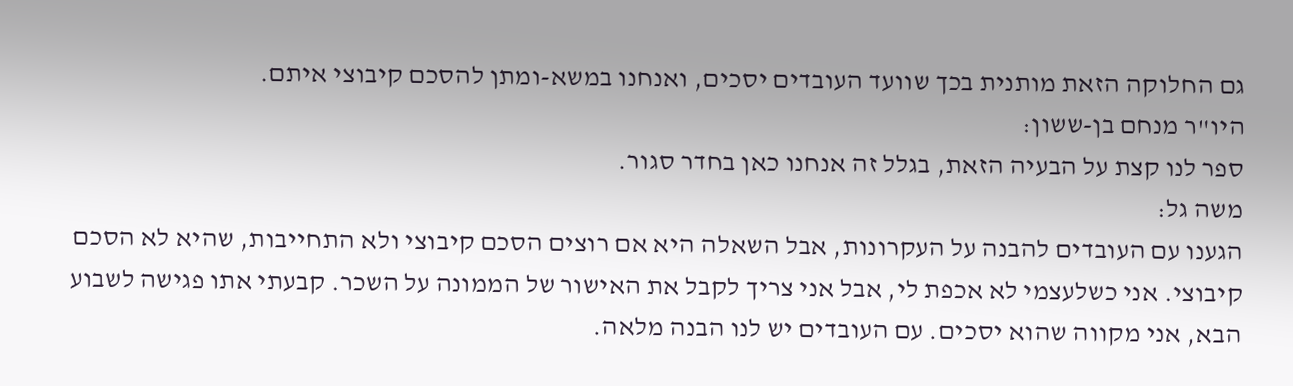גם החלוקה הזאת מותנית בכך שוועד העובדים יסכים, ואנחנו במשא-ומתן להסכם קיבוצי איתם.
היו"ר מנחם בן-ששון:
ספר לנו קצת על הבעיה הזאת, בגלל זה אנחנו כאן בחדר סגור.
משה גל:
הגענו עם העובדים להבנה על העקרונות, אבל השאלה היא אם רוצים הסכם קיבוצי ולא התחייבות, שהיא לא הסכם קיבוצי. אני כשלעצמי לא אכפת לי, אבל אני צריך לקבל את האישור של הממונה על השכר. קבעתי אתו פגישה לשבוע הבא, אני מקווה שהוא יסכים. עם העובדים יש לנו הבנה מלאה.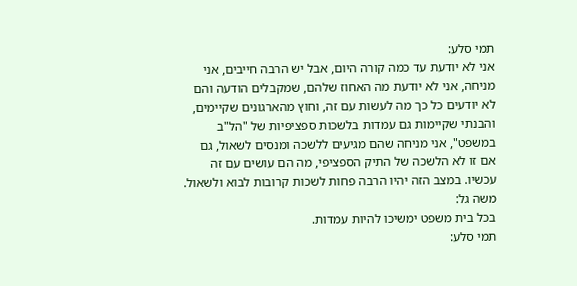תמי סלע:
אני לא יודעת עד כמה קורה היום, אבל יש הרבה חייבים, אני מניחה, אני לא יודעת מה האחוז שלהם, שמקבלים הודעה והם לא יודעים כל כך מה לעשות עם זה, וחוץ מהארגונים שקיימים, והבנתי שקיימות גם עמדות בלשכות ספציפיות של "הל"ב במשפט", אני מניחה שהם מגיעים ללשכה ומנסים לשאול, גם אם זו לא הלשכה של התיק הספציפי, מה הם עושים עם זה עכשיו. במצב הזה יהיו הרבה פחות לשכות קרובות לבוא ולשאול.
משה גל:
בכל בית משפט ימשיכו להיות עמדות.
תמי סלע: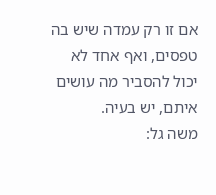אם זו רק עמדה שיש בה טפסים, ואף אחד לא יכול להסביר מה עושים איתם, יש בעיה.
משה גל: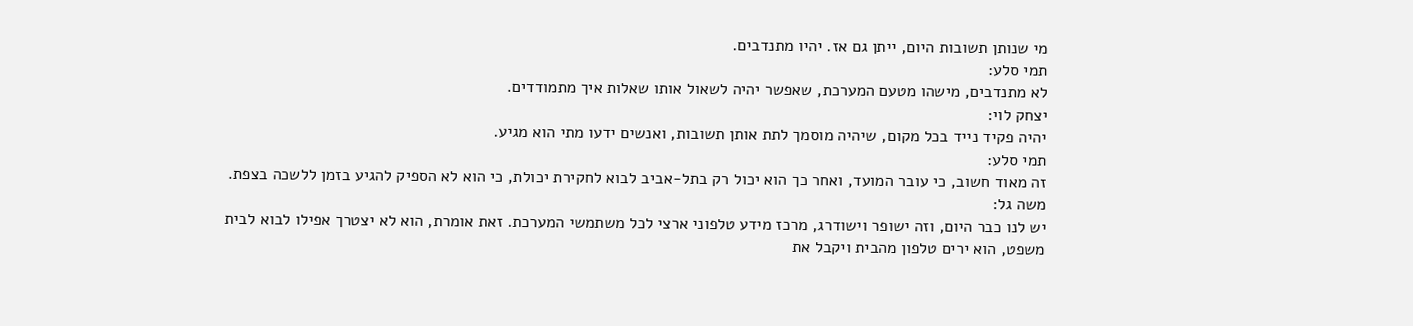מי שנותן תשובות היום, ייתן גם אז. יהיו מתנדבים.
תמי סלע:
לא מתנדבים, מישהו מטעם המערכת, שאפשר יהיה לשאול אותו שאלות איך מתמודדים.
יצחק לוי:
יהיה פקיד נייד בכל מקום, שיהיה מוסמך לתת אותן תשובות, ואנשים ידעו מתי הוא מגיע.
תמי סלע:
זה מאוד חשוב, כי עובר המועד, ואחר כך הוא יכול רק בתל-אביב לבוא לחקירת יכולת, כי הוא לא הספיק להגיע בזמן ללשכה בצפת.
משה גל:
יש לנו כבר היום, וזה ישופר וישודרג, מרכז מידע טלפוני ארצי לכל משתמשי המערכת. זאת אומרת, הוא לא יצטרך אפילו לבוא לבית משפט, הוא ירים טלפון מהבית ויקבל את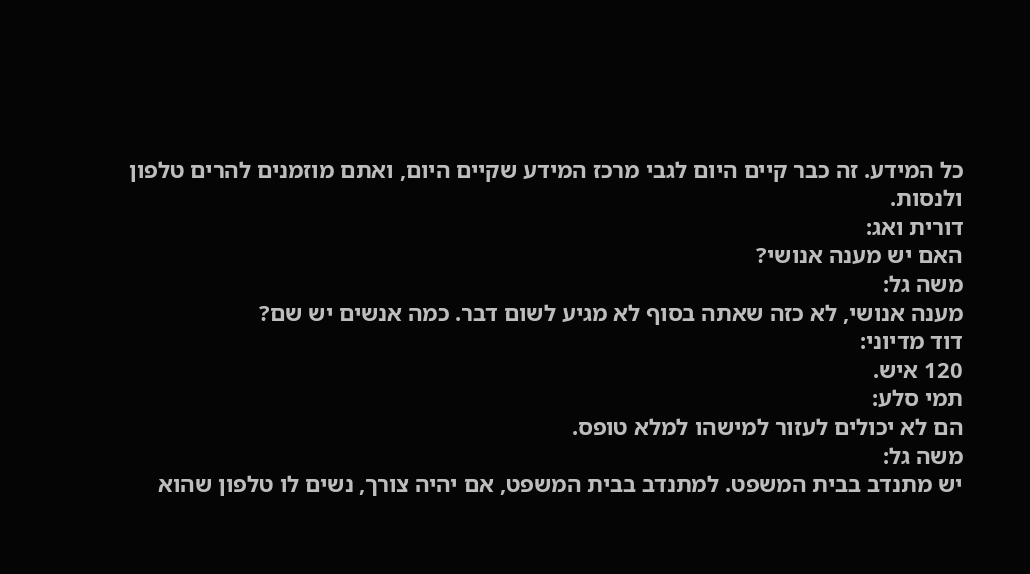כל המידע. זה כבר קיים היום לגבי מרכז המידע שקיים היום, ואתם מוזמנים להרים טלפון ולנסות.
דורית ואג:
האם יש מענה אנושי?
משה גל:
מענה אנושי, לא כזה שאתה בסוף לא מגיע לשום דבר. כמה אנשים יש שם?
דוד מדיוני:
120 איש.
תמי סלע:
הם לא יכולים לעזור למישהו למלא טופס.
משה גל:
יש מתנדב בבית המשפט. למתנדב בבית המשפט, אם יהיה צורך, נשים לו טלפון שהוא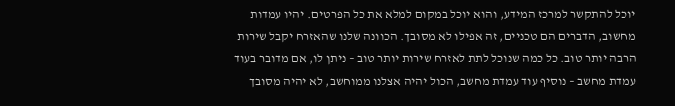יוכל להתקשר למרכז המידע, והוא יוכל במקום למלא את כל הפרטים. יהיו עמדות מחשוב, הדברים הם טכניים, זה אפילו לא מסובך. הכוונה שלנו שהאזרח יקבל שירות הרבה יותר טוב. כל כמה שנוכל לתת לאזרח שירות יותר טוב – ניתן לו, אם מדובר בעוד עמדת מחשב – נוסיף עוד עמדת מחשב, הכול יהיה אצלנו ממוחשב, לא יהיה מסובך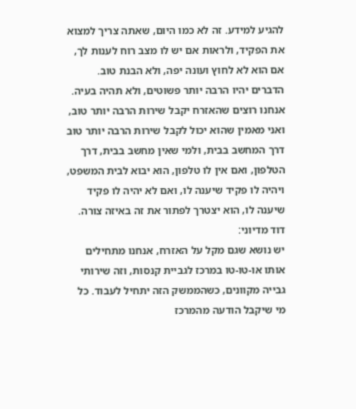להגיע למידע. זה לא כמו היום, שאתה צריך למצוא את הפקיד, ולראות אם יש לו מצב רוח לענות לך, אם הוא לא לחוץ ועונה יפה, ולא הבנת טוב. הדברים יהיו הרבה יותר פשוטים, ולא תהיה בעיה. אנחנו רוצים שהאזרח יקבל שירות הרבה יותר טוב, ואני מאמין שהוא יכול לקבל שירות הרבה יותר טוב דרך המחשב בבית, ולמי שאין מחשב בבית, דרך הטלפון, ואם אין לו טלפון, הוא יבוא לבית המשפט, ויהיה לו פקיד שיענה לו, ואם לא יהיה לו פקיד שיענה לו, הוא יצטרך לפתור את זה באיזה צורה.
דוד מדיוני:
יש נושא שגם מקל על האזרח, אנחנו מתחילים אותו או-טו-טו במרכז לגביית קנסות, וזה שירותי גבייה מקוונים, כשהממשק הזה יתחיל לעבוד. כל מי שיקבל הודעה מהמרכז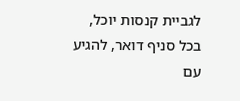לגביית קנסות יוכל, בכל סניף דואר, להגיע עם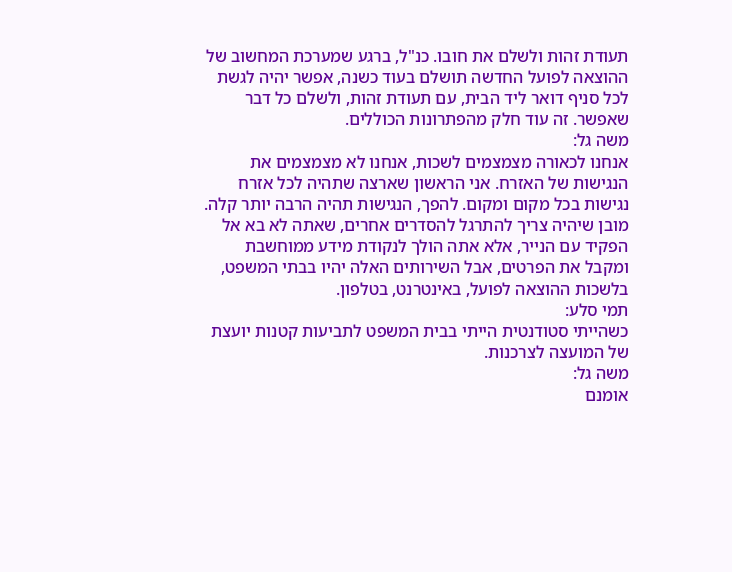תעודת זהות ולשלם את חובו. כנ"ל, ברגע שמערכת המחשוב של ההוצאה לפועל החדשה תושלם בעוד כשנה, אפשר יהיה לגשת לכל סניף דואר ליד הבית, עם תעודת זהות, ולשלם כל דבר שאפשר. זה עוד חלק מהפתרונות הכוללים.
משה גל:
אנחנו לכאורה מצמצמים לשכות, אנחנו לא מצמצמים את הנגישות של האזרח. אני הראשון שארצה שתהיה לכל אזרח נגישות בכל מקום ומקום. להפך, הנגישות תהיה הרבה יותר קלה. מובן שיהיה צריך להתרגל להסדרים אחרים, שאתה לא בא אל הפקיד עם הנייר, אלא אתה הולך לנקודת מידע ממוחשבת ומקבל את הפרטים, אבל השירותים האלה יהיו בבתי המשפט, בלשכות ההוצאה לפועל, באינטרנט, בטלפון.
תמי סלע:
כשהייתי סטודנטית הייתי בבית המשפט לתביעות קטנות יועצת של המועצה לצרכנות.
משה גל:
אומנם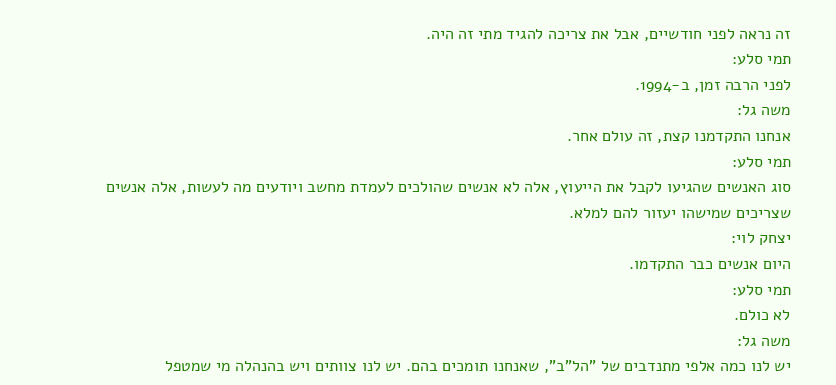זה נראה לפני חודשיים, אבל את צריכה להגיד מתי זה היה.
תמי סלע:
לפני הרבה זמן, ב-1994.
משה גל:
אנחנו התקדמנו קצת, זה עולם אחר.
תמי סלע:
סוג האנשים שהגיעו לקבל את הייעוץ, אלה לא אנשים שהולכים לעמדת מחשב ויודעים מה לעשות, אלה אנשים שצריכים שמישהו יעזור להם למלא.
יצחק לוי:
היום אנשים כבר התקדמו.
תמי סלע:
לא כולם.
משה גל:
יש לנו כמה אלפי מתנדבים של "הל"ב", שאנחנו תומכים בהם. יש לנו צוותים ויש בהנהלה מי שמטפל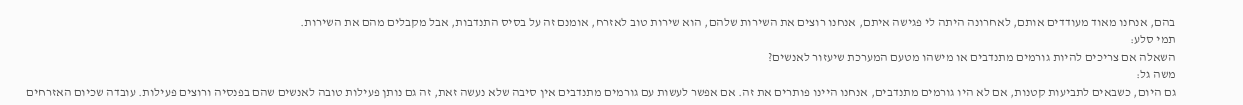בהם, אנחנו מאוד מעודדים אותם, לאחרונה היתה לי פגישה איתם, אנחנו רוצים את השירות שלהם, הוא שירות טוב לאזרח, אומנם זה על בסיס התנדבות, אבל מקבלים מהם את השירות.
תמי סלע:
השאלה אם צריכים להיות גורמים מתנדבים או מישהו מטעם המערכת שיעזור לאנשים?
משה גל:
גם היום, כשבאים לתביעות קטנות, אם לא היו גורמים מתנדבים, אנחנו היינו פותרים את זה. אם אפשר לעשות עם גורמים מתנדבים אין סיבה שלא נעשה זאת, זה גם נותן פעילות טובה לאנשים שהם בפנסיה ורוצים פעילות. עובדה שכיום האזרחים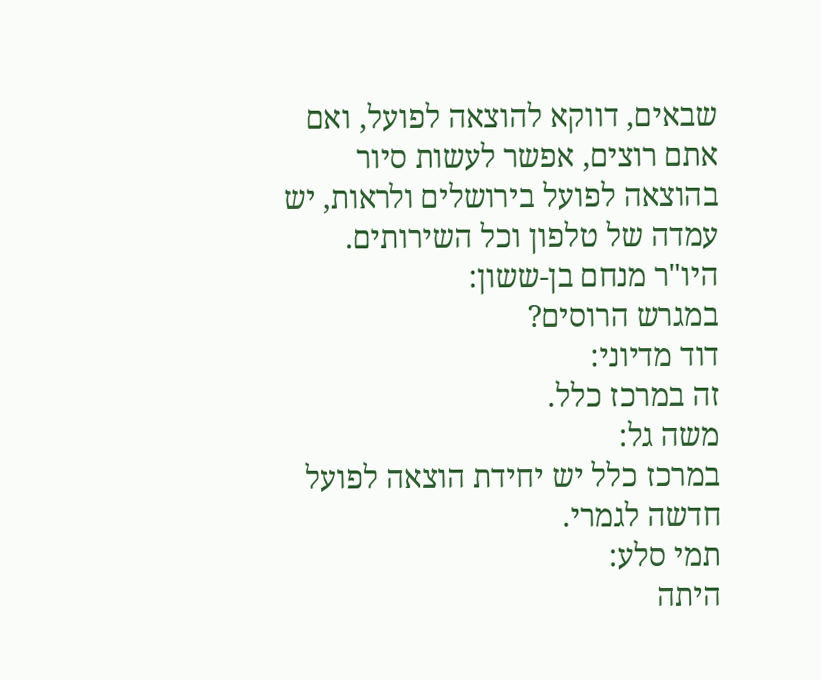שבאים, דווקא להוצאה לפועל, ואם אתם רוצים, אפשר לעשות סיור בהוצאה לפועל בירושלים ולראות, יש עמדה של טלפון וכל השירותים.
היו"ר מנחם בן-ששון:
במגרש הרוסים?
דוד מדיוני:
זה במרכז כלל.
משה גל:
במרכז כלל יש יחידת הוצאה לפועל חדשה לגמרי.
תמי סלע:
היתה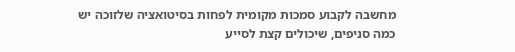מחשבה לקבוע סמכות מקומית לפחות בסיטואציה שלזוכה יש כמה סניפים, שיכולים קצת לסייע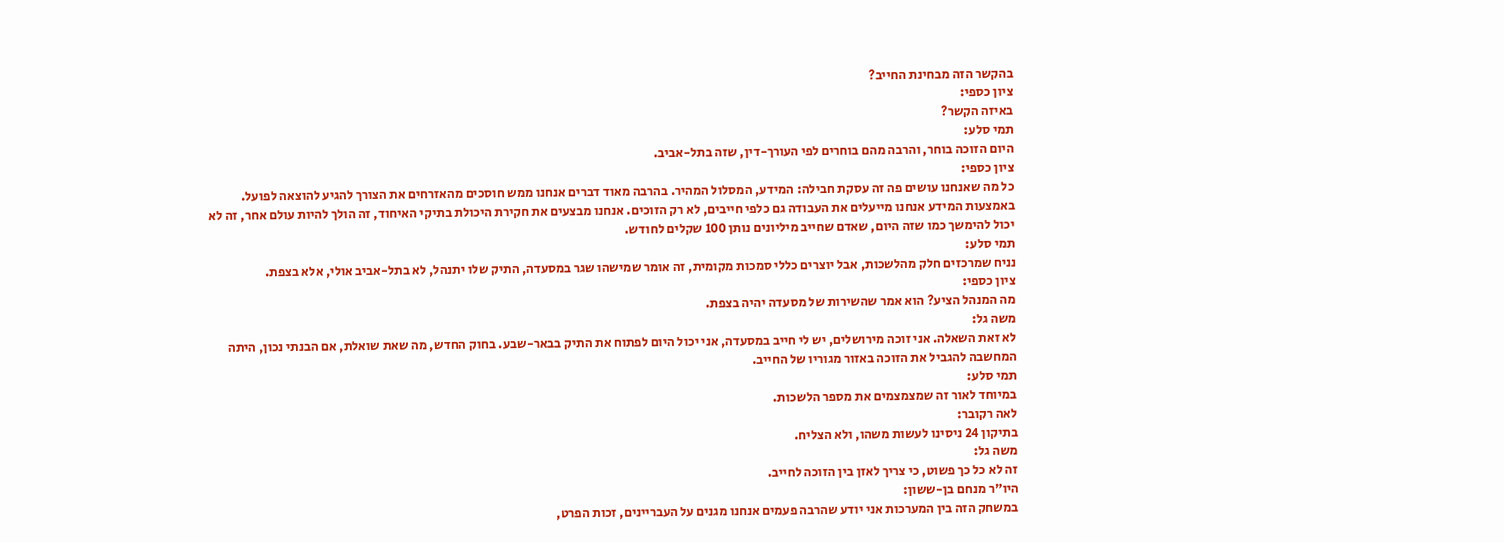בהקשר הזה מבחינת החייב?
ציון כספי:
באיזה הקשר?
תמי סלע:
היום הזוכה בוחר, והרבה מהם בוחרים לפי העורך-דין, שזה בתל-אביב.
ציון כספי:
כל מה שאנחנו עושים פה זה עסקת חבילה: המידע, המסלול המהיר. בהרבה מאוד דברים אנחנו ממש חוסכים מהאזרחים את הצורך להגיע להוצאה לפועל. באמצעות המידע אנחנו מייעלים את העבודה גם כלפי חייבים, לא רק הזוכים. אנחנו מבצעים את חקירת היכולת בתיקי האיחוד, זה הולך להיות עולם אחר, זה לא יכול להימשך כמו שזה היום, שאדם שחייב מיליונים נותן 100 שקלים לחודש.
תמי סלע:
נניח שמרכזים חלק מהלשכות, אבל יוצרים כללי סמכות מקומית, זה אומר שמישהו שגר במסעדה, התיק שלו יתנהל, לא בתל-אביב אולי, אלא בצפת.
ציון כספי:
מה המנהל הציע? הוא אמר שהשירות של מסעדה יהיה בצפת.
משה גל:
לא זאת השאלה. אני זוכה מירושלים, יש לי חייב במסעדה, אני יכול היום לפתוח את התיק בבאר-שבע. בחוק החדש, מה שאת שואלת, אם הבנתי נכון, היתה המחשבה להגביל את הזוכה באזור מגוריו של החייב.
תמי סלע:
במיוחד לאור זה שמצמצמים את מספר הלשכות.
לאה רקובר:
בתיקון 24 ניסינו לעשות משהו, ולא הצליח.
משה גל:
זה לא כל כך פשוט, כי צריך לאזן בין הזוכה לחייב.
היו"ר מנחם בן-ששון:
במשחק הזה בין המערכות אני יודע שהרבה פעמים אנחנו מגנים על העבריינים, זכות הפרט,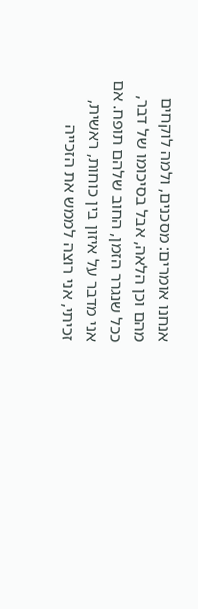אנחנו אומרים: מסכנים, ולמה לוקחים מהם וכן הלאה, אבל בסיכומו של דבר, ככל שנגרר הזמן, החוב שלהם תופח. אם אני מדבר על איזון בין כוחות, ראשית, זכיתי, אני רוצה לממש את הזכייה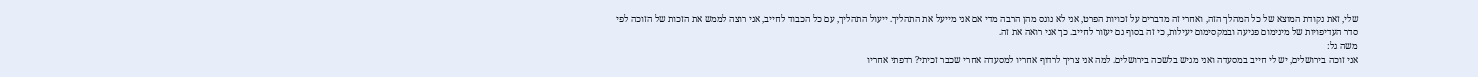שלי, זאת נקודת המוצא של כל המהלך הזה, ואחרי זה מדברים על זכויות הפרט, אני לא נוגס מהן הרבה מדי אם אני מייעל את התהליך. ייעול התהליך, עם כל הכבוד לחייב, אני רוצה לממש את הזכות של הזוכה לפי סדר העדיפויות של מינימום פגיעה ובמקסימום יעילות, כי זה בסוף גם יעזור לחייב. כך אני רואה את זה.
משה גל:
אני זוכה בירושלים, יש לי חייב במסעדה ואני מגיש בלשכה בירושלים. למה אני צריך לרדוף אחריו למסעדה אחרי שכבר זכיתי? רדפתי אחריו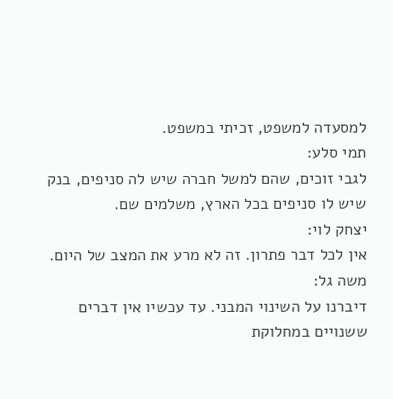למסעדה למשפט, זכיתי במשפט.
תמי סלע:
לגבי זוכים, שהם למשל חברה שיש לה סניפים, בנק שיש לו סניפים בכל הארץ, משלמים שם.
יצחק לוי:
אין לכל דבר פתרון. זה לא מרע את המצב של היום.
משה גל:
דיברנו על השינוי המבני. עד עכשיו אין דברים ששנויים במחלוקת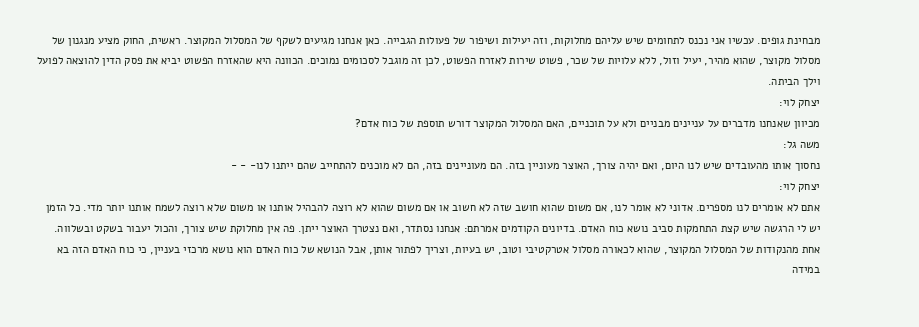מבחינת גופים. עכשיו אני נכנס לתחומים שיש עליהם מחלוקות, וזה יעילות ושיפור של פעולות הגבייה. כאן אנחנו מגיעים לשקף של המסלול המקוצר. ראשית, החוק מציע מנגנון של מסלול מקוצר, שהוא מהיר, יעיל וזול, ללא עלויות של שכר, פשוט שירות לאזרח הפשוט, לכן זה מוגבל לסכומים נמוכים. הכוונה היא שהאזרח הפשוט יביא את פסק הדין להוצאה לפועל וילך הביתה.
יצחק לוי:
מכיוון שאנחנו מדברים על עניינים מבניים ולא על תוכניים, האם המסלול המקוצר דורש תוספת של כוח אדם?
משה גל:
נחסוך אותו מהעובדים שיש לנו היום, ואם יהיה צורך, האוצר מעוניין בזה. הם מעוניינים בזה, הם לא מוכנים להתחייב שהם ייתנו לנו- - -
יצחק לוי:
אתם לא אומרים לנו מספרים. אדוני לא אומר לנו, אם משום שהוא חושב שזה לא חשוב או אם משום שהוא לא רוצה להבהיל אותנו או משום שלא רוצה לשמח אותנו יותר מדי. כל הזמן יש לי הרגשה שיש קצת התחמקות סביב נושא כוח האדם. בדיונים הקודמים אמרתם: אנחנו נסתדר, ואם נצטרך האוצר ייתן. פה אין מחלוקת שיש צורך, והכול יעבור בשקט ובשלווה. אחת מהנקודות של המסלול המקוצר, שהוא לכאורה מסלול אטרקטיבי וטוב, יש בעיות, וצריך לפתור אותן, אבל הנושא של כוח האדם הוא נושא מרכזי בעניין, כי כוח האדם הזה בא במידה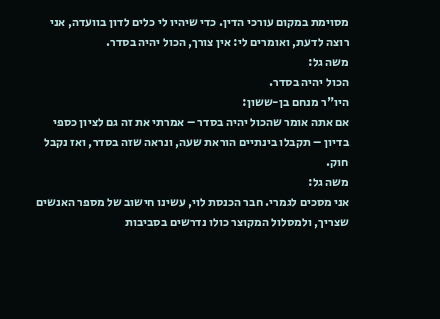מסוימת במקום עורכי הדין. כדי שיהיו לי כלים לדון בוועדה, אני רוצה לדעת, ואומרים לי: אין צורך, הכול יהיה בסדר.
משה גל:
הכול יהיה בסדר.
היו"ר מנחם בן-ששון:
אם אתה אומר שהכול יהיה בסדר – אמרתי את זה גם לציון כספי בדיון – תקבלו בינתיים הוראת שעה, ונראה שזה בסדר, ואז נקבל חוק.
משה גל:
אני מסכים לגמרי. חבר הכנסת לוי, עשינו חישוב של מספר האנשים שצריך, ולמסלול המקוצר כולו נדרשים בסביבות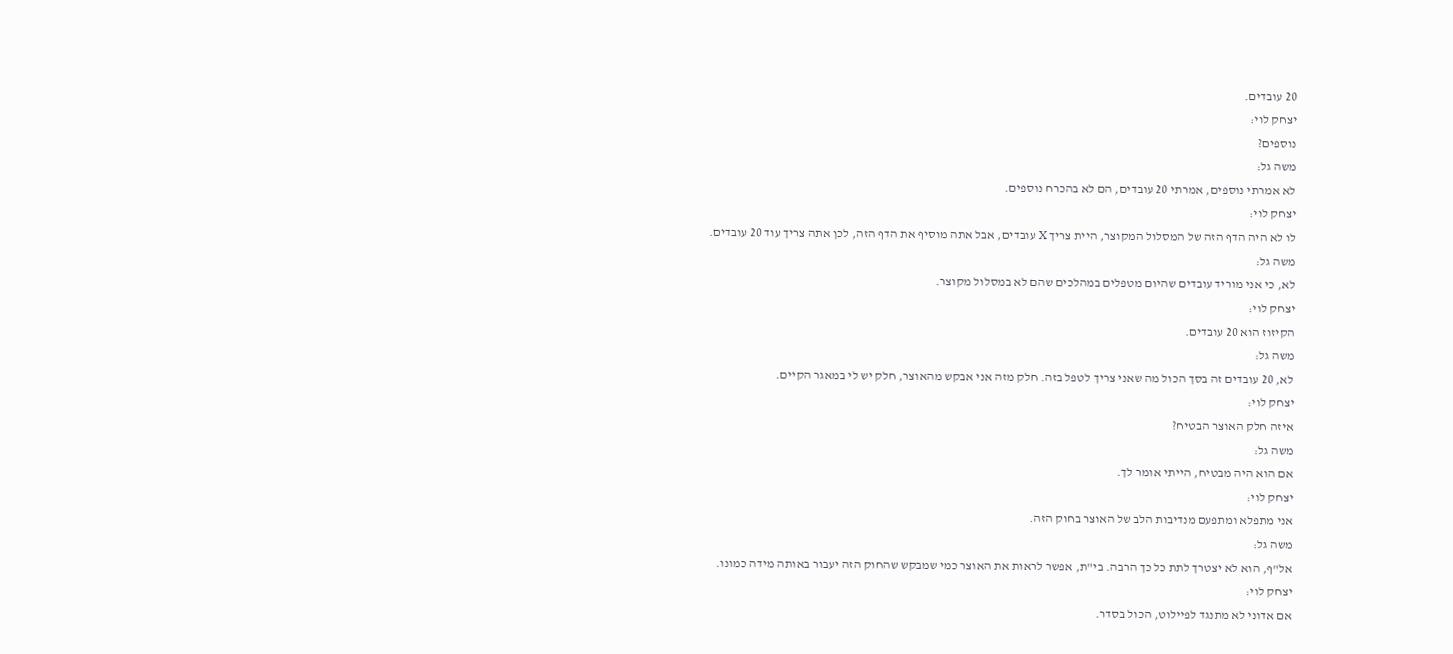20 עובדים.
יצחק לוי:
נוספים?
משה גל:
לא אמרתי נוספים, אמרתי 20 עובדים, הם לא בהכרח נוספים.
יצחק לוי:
לו לא היה הדף הזה של המסלול המקוצר, היית צריך X עובדים, אבל אתה מוסיף את הדף הזה, לכן אתה צריך עוד 20 עובדים.
משה גל:
לא, כי אני מוריד עובדים שהיום מטפלים במהלכים שהם לא במסלול מקוצר.
יצחק לוי:
הקיזוז הוא 20 עובדים.
משה גל:
לא, 20 עובדים זה בסך הכול מה שאני צריך לטפל בזה. חלק מזה אני אבקש מהאוצר, חלק יש לי במאגר הקיים.
יצחק לוי:
איזה חלק האוצר הבטיח?
משה גל:
אם הוא היה מבטיח, הייתי אומר לך.
יצחק לוי:
אני מתפלא ומתפעם מנדיבות הלב של האוצר בחוק הזה.
משה גל:
אל"ף, הוא לא יצטרך לתת כל כך הרבה. בי"ת, אפשר לראות את האוצר כמי שמבקש שהחוק הזה יעבור באותה מידה כמונו.
יצחק לוי:
אם אדוני לא מתנגד לפיילוט, הכול בסדר.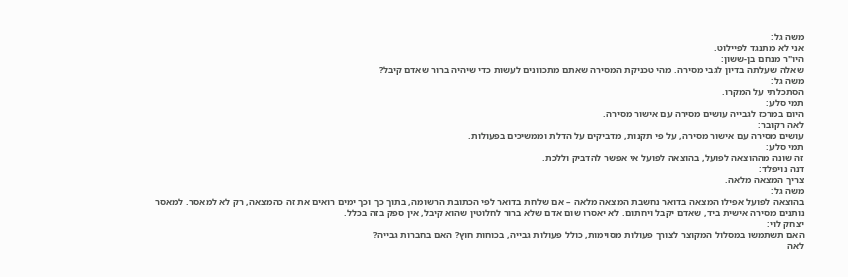משה גל:
אני לא מתנגד לפיילוט.
היו"ר מנחם בן-ששון:
שאלה שעלתה בדיון לגבי מסירה. מהי טכניקת המסירה שאתם מתכוונים לעשות כדי שיהיה ברור שאדם קיבל?
משה גל:
הסתכלתי על המקרו.
תמי סלע:
היום במרכז לגבייה עושים מסירה עם אישור מסירה.
לאה רקובר:
עושים מסירה עם אישור מסירה, על פי תקנות, מדביקים על הדלת וממשיכים בפעולות.
תמי סלע:
זה שונה מההוצאה לפועל, בהוצאה לפועל אי אפשר להדביק וללכת.
דנה נויפלד:
צריך המצאה מלאה.
משה גל:
בהוצאה לפועל אפילו המצאה בדואר נחשבת המצאה מלאה – אם שלחת בדואר לפי הכתובת הרשומה, בתוך כך וכך ימים רואים את זה כהמצאה, רק לא למאסר. למאסר נותנים מסירה אישית ביד, שאדם יקבל ויחתום. לא יאסרו שום אדם שלא ברור לחלוטין שהוא קיבל, אין ספק בזה בכלל.
יצחק לוי:
האם תשתמשו במסלול המקוצר לצורך פעולות מסוימות, כולל פעולות גבייה, בכוחות חוץ? האם בחברות גבייה?
לאה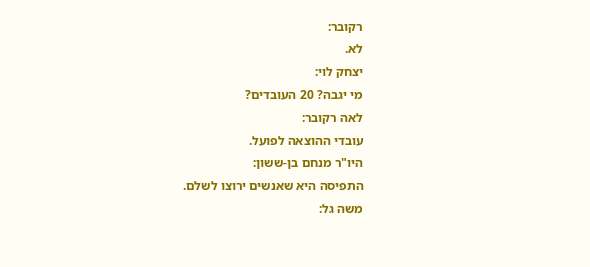רקובר:
לא.
יצחק לוי:
מי יגבה? 20 העובדים?
לאה רקובר:
עובדי ההוצאה לפועל.
היו"ר מנחם בן-ששון:
התפיסה היא שאנשים ירוצו לשלם.
משה גל: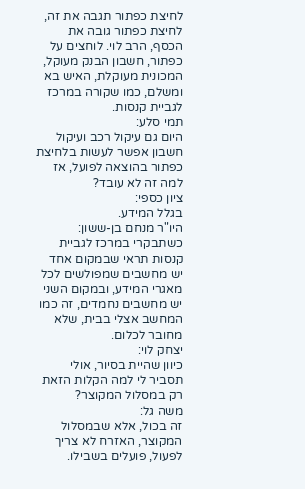לחיצת כפתור תגבה את זה, לחיצת כפתור גובה את הכסף, הרב לוי. לוחצים על כפתור, חשבון הבנק מעוקל, המכונית מעוקלת, האיש בא ומשלם, כמו שקורה במרכז לגביית קנסות.
תמי סלע:
היום גם עיקול רכב ועיקול חשבון אפשר לעשות בלחיצת כפתור בהוצאה לפועל, אז למה זה לא עובד?
ציון כספי:
בגלל המידע.
היו"ר מנחם בן-ששון:
כשתבקרי במרכז לגביית קנסות תראי שבמקום אחד יש מחשבים שמפולשים לכל מאגרי המידע, ובמקום השני יש מחשבים נחמדים, זה כמו המחשב אצלי בבית, שלא מחובר לכלום.
יצחק לוי:
כיוון שהיית בסיור, אולי תסביר לי למה הקלות הזאת רק במסלול המקוצר?
משה גל:
זה בכול, אלא שבמסלול המקוצר, האזרח לא צריך לפעול, פועלים בשבילו.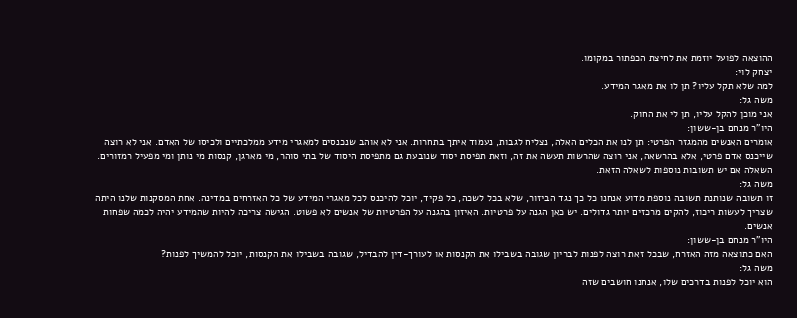ההוצאה לפועל יוזמת את לחיצת הכפתור במקומו.
יצחק לוי:
למה שלא תקל עליו? תן לו את מאגר המידע.
משה גל:
אני מוכן להקל עליו, תן לי את החוק.
היו"ר מנחם בן-ששון:
אומרים האנשים מהמגזר הפרטי: תן לנו את הכלים האלה, נצליח לגבות, נעמוד איתך בתחרות. אני לא אוהב שנכנסים למאגרי מידע ממלכתיים ולכיסו של האדם. אני לא רוצה שייכנס אדם פרטי, אלא בהרשאה, אני רוצה שהרשות תעשה את זה, וזאת תפיסת יסוד שנובעת גם מתפיסת היסוד של בתי סוהר, מי מארגן, קנסות מי נותן ומי מפעיל רמזורים. השאלה אם יש תשובות נוספות לשאלה הזאת.
משה גל:
זו תשובה שנותנת תשובה נוספת מדוע אנחנו כל כך נגד הביזור, שלא בכל לשכה, כל פקיד, יוכל להיכנס לכל מאגרי המידע של כל האזרחים במדינה. אחת המסקנות שלנו היתה שצריך לעשות ריכוז, להקים מרכזים יותר גדולים. יש כאן הגנה על פרטיות. האיזון בהגנה על הפרטיות של אנשים לא פשוט. הגישה צריכה להיות שהמידע יהיה לכמה שפחות אנשים.
היו"ר מנחם בן-ששון:
האם כתוצאה מזה האזרח, שבכל זאת רוצה לפנות לבריון שגובה בשבילו את הקנסות או לעורך-דין להבדיל, שגובה בשבילו את הקנסות, יוכל להמשיך לפנות?
משה גל:
הוא יוכל לפנות בדרכים שלו, אנחנו חושבים שזה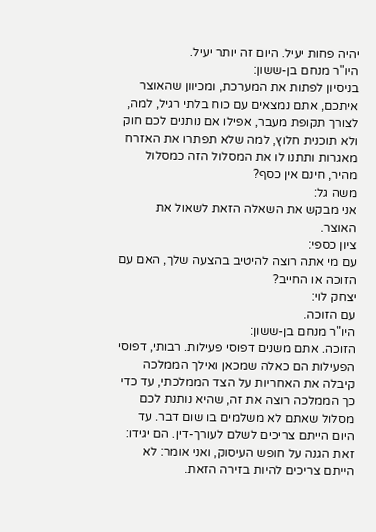יהיה פחות יעיל. היום זה יותר יעיל.
היו"ר מנחם בן-ששון:
בניסיון לפתות את המערכת, ומכיוון שהאוצר איתכם, אתם נמצאים עם כוח בלתי רגיל, למה, לצורך תקופת מעבר, אפילו אם נותנים לכם חוק ולא תוכנית חלוץ, למה שלא תפתרו את האזרח מאגרות ותתנו לו את המסלול הזה כמסלול מהיר, חינם אין כסף?
משה גל:
אני מבקש את השאלה הזאת לשאול את האוצר.
ציון כספי:
עם מי אתה רוצה להיטיב בהצעה שלך, האם עם הזוכה או החייב?
יצחק לוי:
עם הזוכה.
היו"ר מנחם בן-ששון:
הזוכה. אתם משנים דפוסי פעילות. רבותי, דפוסי הפעילות הם כאלה שמכאן ואילך הממלכה קיבלה את האחריות על הצד הממלכתי, עד כדי כך הממלכה רוצה את זה, שהיא נותנת לכם מסלול שאתם לא משלמים בו שום דבר. עד היום הייתם צריכים לשלם לעורך-דין. הם יגידו: זאת הגנה על חופש העיסוק, ואני אומר: לא הייתם צריכים להיות בזירה הזאת.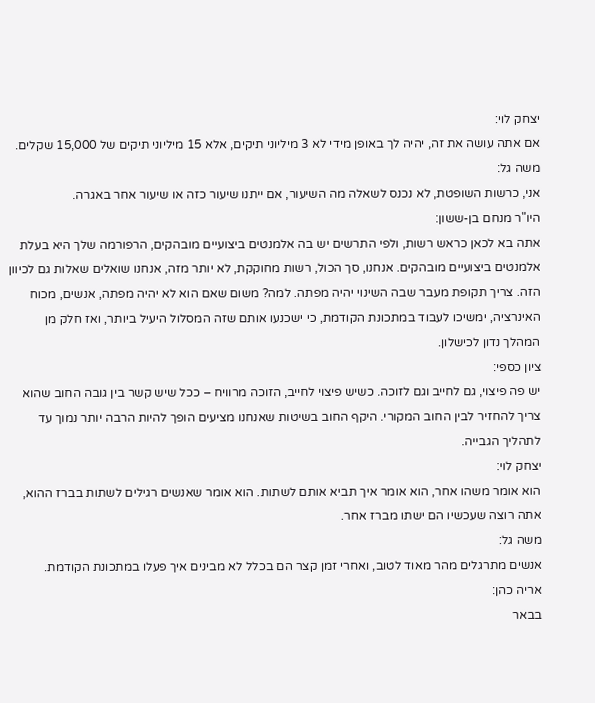יצחק לוי:
אם אתה עושה את זה, יהיה לך באופן מידי לא 3 מיליוני תיקים, אלא 15 מיליוני תיקים של 15,000 שקלים.
משה גל:
אני, כרשות השופטת, לא נכנס לשאלה מה השיעור, אם ייתנו שיעור כזה או שיעור אחר באגרה.
היו"ר מנחם בן-ששון:
אתה בא לכאן כראש רשות, ולפי התרשים יש בה אלמנטים ביצועיים מובהקים, הרפורמה שלך היא בעלת אלמנטים ביצועיים מובהקים. אנחנו, סך הכול, רשות מחוקקת, לא יותר מזה, אנחנו שואלים שאלות גם לכיוון הזה. צריך תקופת מעבר שבה השינוי יהיה מפתה. למה? משום שאם הוא לא יהיה מפתה, אנשים, מכוח האינרציה, ימשיכו לעבוד במתכונת הקודמת, כי ישכנעו אותם שזה המסלול היעיל ביותר, ואז חלק מן המהלך נדון לכישלון.
ציון כספי:
יש פה פיצוי, גם לחייב וגם לזוכה. כשיש פיצוי לחייב, הזוכה מרוויח – ככל שיש קשר בין גובה החוב שהוא צריך להחזיר לבין החוב המקורי. היקף החוב בשיטות שאנחנו מציעים הופך להיות הרבה יותר נמוך עד לתהליך הגבייה.
יצחק לוי:
הוא אומר משהו אחר, הוא אומר איך תביא אותם לשתות. הוא אומר שאנשים רגילים לשתות בברז ההוא, אתה רוצה שעכשיו הם ישתו מברז אחר.
משה גל:
אנשים מתרגלים מהר מאוד לטוב, ואחרי זמן קצר הם בכלל לא מבינים איך פעלו במתכונת הקודמת.
אריה כהן:
בבאר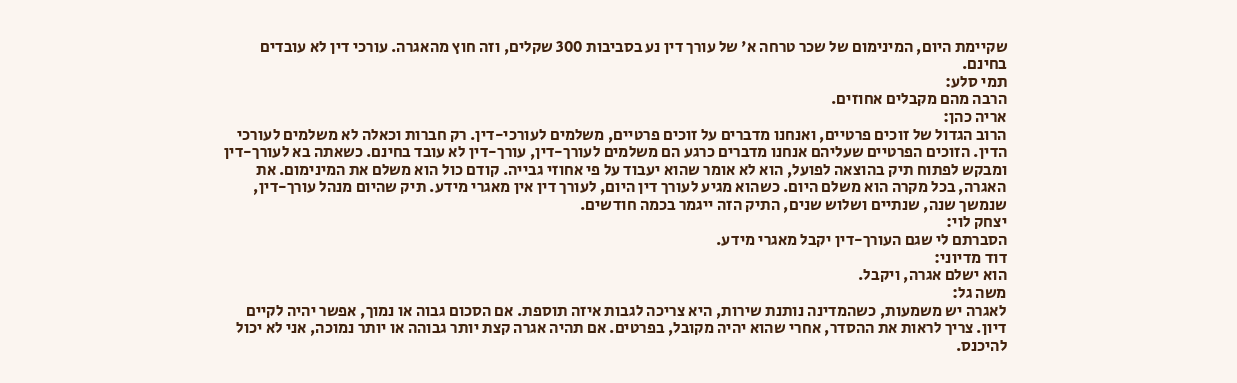שקיימת היום, המינימום של שכר טרחה א' של עורך דין נע בסביבות 300 שקלים, וזה חוץ מהאגרה. עורכי דין לא עובדים בחינם.
תמי סלע:
הרבה מהם מקבלים אחוזים.
אריה כהן:
הרוב הגדול של זוכים פרטיים, ואנחנו מדברים על זוכים פרטיים, משלמים לעורכי-דין. רק חברות וכאלה לא משלמים לעורכי הדין. הזוכים הפרטיים שעליהם אנחנו מדברים כרגע הם משלמים לעורך-דין, עורך-דין לא עובד בחינם. כשאתה בא לעורך-דין ומבקש לפתוח תיק בהוצאה לפועל, הוא לא אומר שהוא יעבוד על פי אחוזי גבייה. קודם כול הוא משלם את המינימום. את האגרה, בכל מקרה הוא משלם היום. כשהוא מגיע לעורך דין היום, לעורך דין אין מאגרי מידע. תיק שהיום מנהל עורך-דין, שנמשך שנה, שנתיים ושלוש שנים, התיק הזה ייגמר בכמה חודשים.
יצחק לוי:
הסברתם לי שגם העורך-דין יקבל מאגרי מידע.
דוד מדיוני:
הוא ישלם אגרה, ויקבל.
משה גל:
לאגרה יש משמעות, כשהמדינה נותנת שירות, היא צריכה לגבות איזה תוספת. אם הסכום גבוה או נמוך, אפשר יהיה לקיים דיון. צריך לראות את ההסדר, אחרי שהוא יהיה מקובל, בפרטים. אם תהיה אגרה קצת יותר גבוהה או יותר נמוכה, אני לא יכול להיכנס.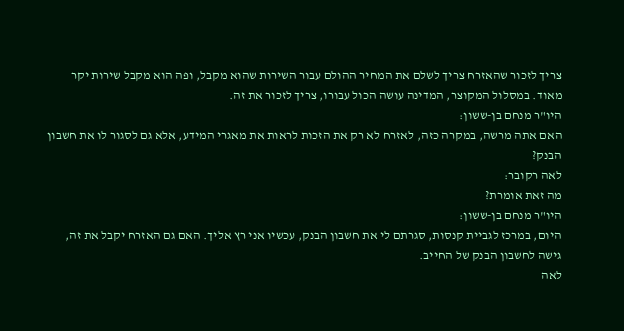צריך לזכור שהאזרח צריך לשלם את המחיר ההולם עבור השירות שהוא מקבל, ופה הוא מקבל שירות יקר מאוד. במסלול המקוצר, המדינה עושה הכול עבורו, צריך לזכור את זה.
היו"ר מנחם בן-ששון:
האם אתה מרשה, במקרה כזה, לאזרח לא רק את הזכות לראות את מאגרי המידע, אלא גם לסגור לו את חשבון הבנק?
לאה רקובר:
מה זאת אומרת?
היו"ר מנחם בן-ששון:
היום, במרכז לגביית קנסות, סגרתם לי את חשבון הבנק, עכשיו אני רץ אליך. האם גם האזרח יקבל את זה, גישה לחשבון הבנק של החייב.
לאה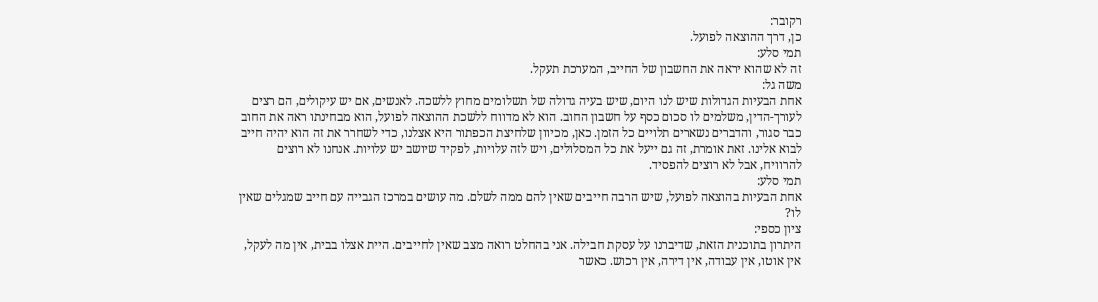רקובר:
כן, דרך ההוצאה לפועל.
תמי סלע:
זה לא שהוא יראה את החשבון של החייב, המערכת תעקל.
משה גל:
אחת הבעיות הגדולות שיש לנו היום, שיש בעיה גדולה של תשלומים מחוץ ללשכה. לאנשים, אם יש עיקולים, הם רצים לעורך-הדין, משלמים לו סכום כסף על חשבון החוב. הוא לא מדווח ללשכת ההוצאה לפועל, הוא מבחינתו ראה את החוב כבר סגור, והדברים נשארים תלויים כל הזמן. כאן, מכיוון שלחיצת הכפתור היא אצלנו, כדי לשחרר את זה הוא יהיה חייב לבוא אלינו. זאת אומרת, זה גם ייעל את כל המסלולים, ויש לזה עלויות, לפקיד שיושב יש עלויות. אנחנו לא רוצים להרוויח, אבל לא רוצים להפסיד.
תמי סלע:
אחת הבעיות בהוצאה לפועל, שיש הרבה חייבים שאין להם ממה לשלם. מה עושים במרכז הגבייה עם חייב שמגלים שאין לו?
ציון כספי:
היתרון בתוכנית הזאת, שדיברנו על עסקת חבילה. אני בהחלט רואה מצב שאין לחייבים. היית אצלו בבית, אין מה לעקל, אין אוטו, אין עבודה, אין דירה, אין רכוש. כאשר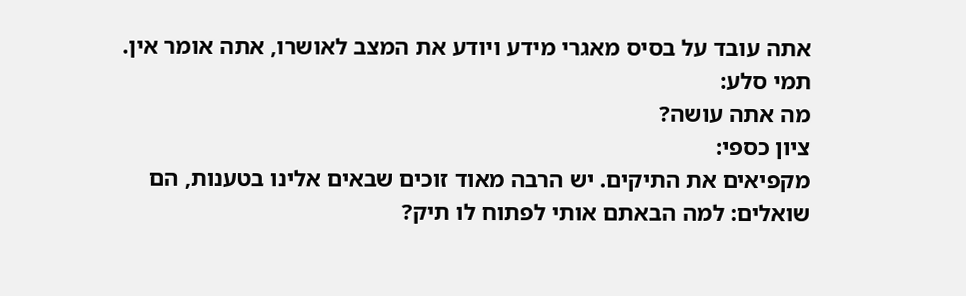אתה עובד על בסיס מאגרי מידע ויודע את המצב לאושרו, אתה אומר אין.
תמי סלע:
מה אתה עושה?
ציון כספי:
מקפיאים את התיקים. יש הרבה מאוד זוכים שבאים אלינו בטענות, הם שואלים: למה הבאתם אותי לפתוח לו תיק?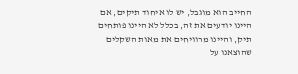החייב הוא מוגבל, יש לו איחוד תיקים, אם היינו יודעים את זה, בכלל לא היינו פותחים תיק, והיינו מרוויחים את מאות השקלים שהוצאנו על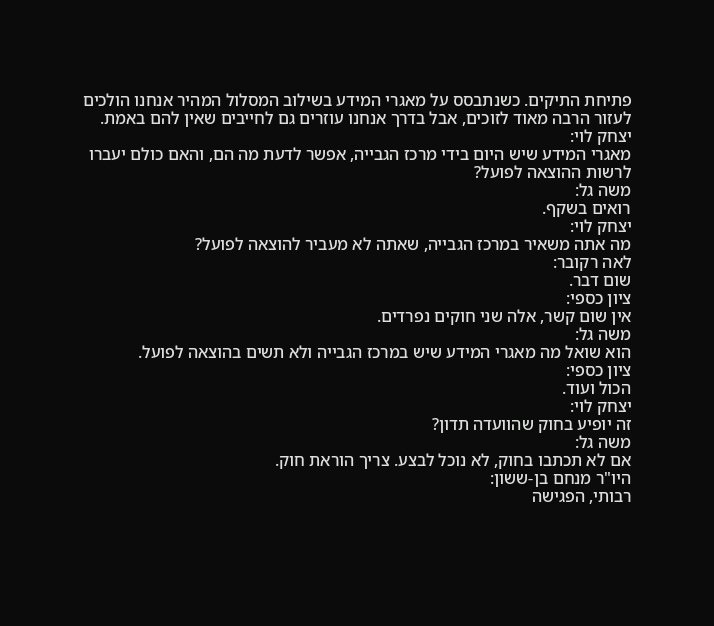פתיחת התיקים. כשנתבסס על מאגרי המידע בשילוב המסלול המהיר אנחנו הולכים לעזור הרבה מאוד לזוכים, אבל בדרך אנחנו עוזרים גם לחייבים שאין להם באמת.
יצחק לוי:
מאגרי המידע שיש היום בידי מרכז הגבייה, אפשר לדעת מה הם, והאם כולם יעברו לרשות ההוצאה לפועל?
משה גל:
רואים בשקף.
יצחק לוי:
מה אתה משאיר במרכז הגבייה, שאתה לא מעביר להוצאה לפועל?
לאה רקובר:
שום דבר.
ציון כספי:
אין שום קשר, אלה שני חוקים נפרדים.
משה גל:
הוא שואל מה מאגרי המידע שיש במרכז הגבייה ולא תשים בהוצאה לפועל.
ציון כספי:
הכול ועוד.
יצחק לוי:
זה יופיע בחוק שהוועדה תדון?
משה גל:
אם לא תכתבו בחוק, לא נוכל לבצע. צריך הוראת חוק.
היו"ר מנחם בן-ששון:
רבותי, הפגישה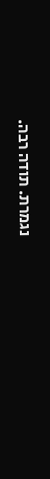נגמרת. תודה רבה.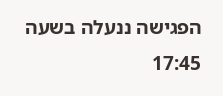הפגישה ננעלה בשעה 17:45